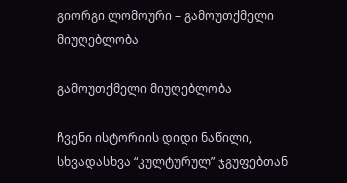გიორგი ლომოური – გამოუთქმელი მიუღებლობა

გამოუთქმელი მიუღებლობა

ჩვენი ისტორიის დიდი ნაწილი,  სხვადასხვა “კულტურულ” ჯგუფებთან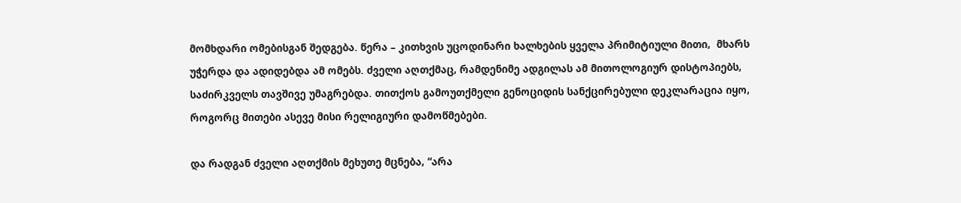მომხდარი ომებისგან შედგება. წერა – კითხვის უცოდინარი ხალხების ყველა პრიმიტიული მითი,  მხარს უჭერდა და ადიდებდა ამ ომებს. ძველი აღთქმაც, რამდენიმე ადგილას ამ მითოლოგიურ დისტოპიებს, საძირკველს თავშივე უმაგრებდა. თითქოს გამოუთქმელი გენოციდის სანქცირებული დეკლარაცია იყო, როგორც მითები ასევე მისი რელიგიური დამოწმებები.

და რადგან ძველი აღთქმის მეხუთე მცნება, “არა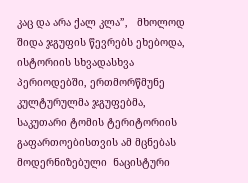კაც და არა ქალ კლა”,   მხოლოდ შიდა ჯგუფის წევრებს ეხებოდა, ისტორიის სხვადასხვა პერიოდებში, ერთმორწმუნე კულტურულმა ჯგუფებმა, საკუთარი ტომის ტერიტორიის გაფართოებისთვის ამ მცნებას მოდერნიზებული  ნაცისტური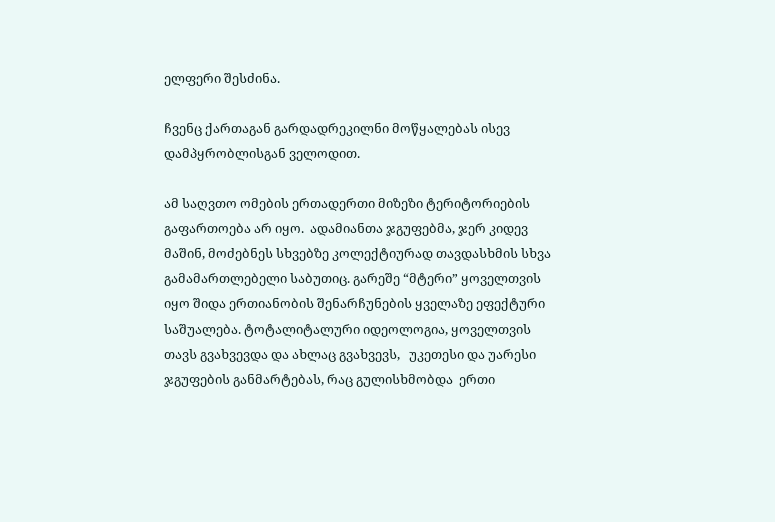ელფერი შესძინა.

ჩვენც ქართაგან გარდადრეკილნი მოწყალებას ისევ დამპყრობლისგან ველოდით.

ამ საღვთო ომების ერთადერთი მიზეზი ტერიტორიების გაფართოება არ იყო.  ადამიანთა ჯგუფებმა, ჯერ კიდევ მაშინ, მოძებნეს სხვებზე კოლექტიურად თავდასხმის სხვა გამამართლებელი საბუთიც. გარეშე “მტერი” ყოველთვის იყო შიდა ერთიანობის შენარჩუნების ყველაზე ეფექტური საშუალება. ტოტალიტალური იდეოლოგია, ყოველთვის თავს გვახვევდა და ახლაც გვახვევს,   უკეთესი და უარესი ჯგუფების განმარტებას, რაც გულისხმობდა  ერთი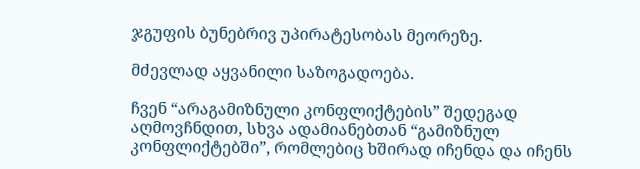ჯგუფის ბუნებრივ უპირატესობას მეორეზე.

მძევლად აყვანილი საზოგადოება.

ჩვენ “არაგამიზნული კონფლიქტების” შედეგად აღმოვჩნდით, სხვა ადამიანებთან “გამიზნულ კონფლიქტებში”, რომლებიც ხშირად იჩენდა და იჩენს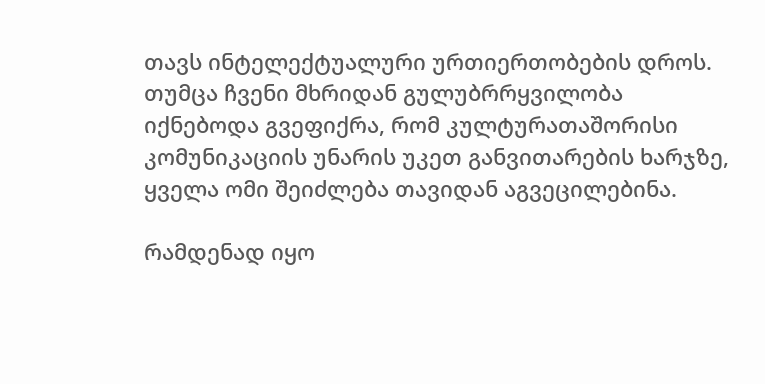თავს ინტელექტუალური ურთიერთობების დროს. თუმცა ჩვენი მხრიდან გულუბრრყვილობა იქნებოდა გვეფიქრა, რომ კულტურათაშორისი კომუნიკაციის უნარის უკეთ განვითარების ხარჯზე, ყველა ომი შეიძლება თავიდან აგვეცილებინა.

რამდენად იყო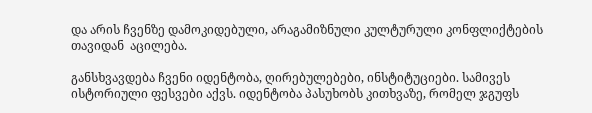და არის ჩვენზე დამოკიდებული, არაგამიზნული კულტურული კონფლიქტების თავიდან  აცილება.

განსხვავდება ჩვენი იდენტობა, ღირებულებები, ინსტიტუციები. სამივეს ისტორიული ფესვები აქვს. იდენტობა პასუხობს კითხვაზე, რომელ ჯგუფს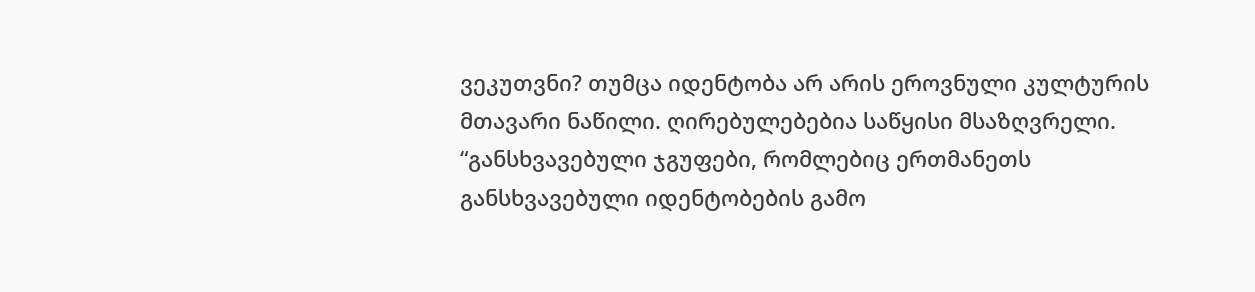ვეკუთვნი? თუმცა იდენტობა არ არის ეროვნული კულტურის მთავარი ნაწილი. ღირებულებებია საწყისი მსაზღვრელი. “განსხვავებული ჯგუფები, რომლებიც ერთმანეთს განსხვავებული იდენტობების გამო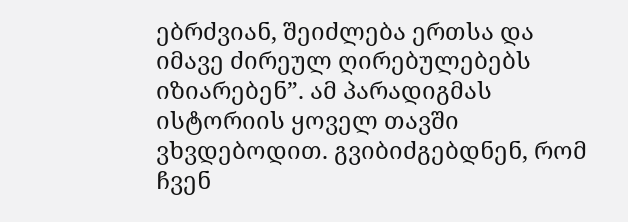ებრძვიან, შეიძლება ერთსა და იმავე ძირეულ ღირებულებებს იზიარებენ”. ამ პარადიგმას  ისტორიის ყოველ თავში ვხვდებოდით. გვიბიძგებდნენ, რომ ჩვენ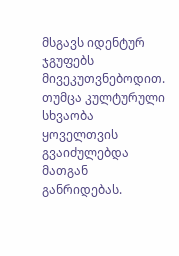მსგავს იდენტურ ჯგუფებს მივეკუთვნებოდით.   თუმცა კულტურული სხვაობა ყოველთვის გვაიძულებდა მათგან განრიდებას.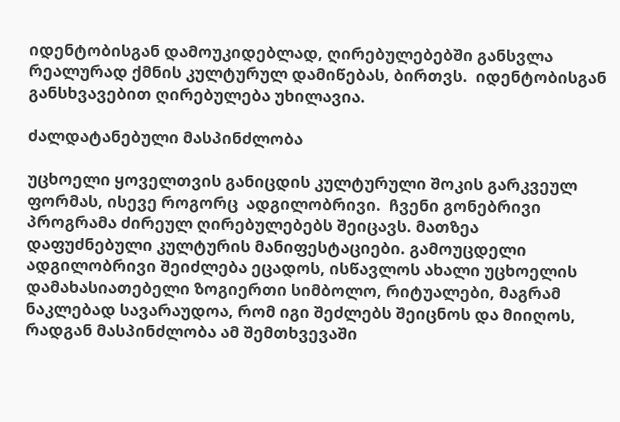იდენტობისგან დამოუკიდებლად, ღირებულებებში განსვლა  რეალურად ქმნის კულტურულ დამიწებას, ბირთვს.  იდენტობისგან განსხვავებით ღირებულება უხილავია.

ძალდატანებული მასპინძლობა

უცხოელი ყოველთვის განიცდის კულტურული შოკის გარკვეულ ფორმას, ისევე როგორც  ადგილობრივი.  ჩვენი გონებრივი პროგრამა ძირეულ ღირებულებებს შეიცავს. მათზეა დაფუძნებული კულტურის მანიფესტაციები. გამოუცდელი ადგილობრივი შეიძლება ეცადოს, ისწავლოს ახალი უცხოელის დამახასიათებელი ზოგიერთი სიმბოლო, რიტუალები, მაგრამ ნაკლებად სავარაუდოა, რომ იგი შეძლებს შეიცნოს და მიიღოს, რადგან მასპინძლობა ამ შემთხვევაში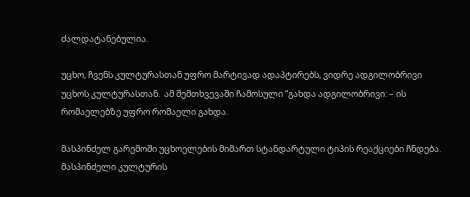ძალდატანებულია.

უცხო, ჩვენს კულტურასთან უფრო მარტივად ადაპტირებს, ვიდრე ადგილობრივი უცხოს კულტურასთან.  ამ შემთხვევაში ჩამოსული “გახდა ადგილობრივი: – ის რომაელებზე უფრო რომაელი გახდა.

მასპინძელ გარემოში უცხოელების მიმართ სტანდარტული ტიპის რეაქციები ჩნდება. მასპინძელი კულტურის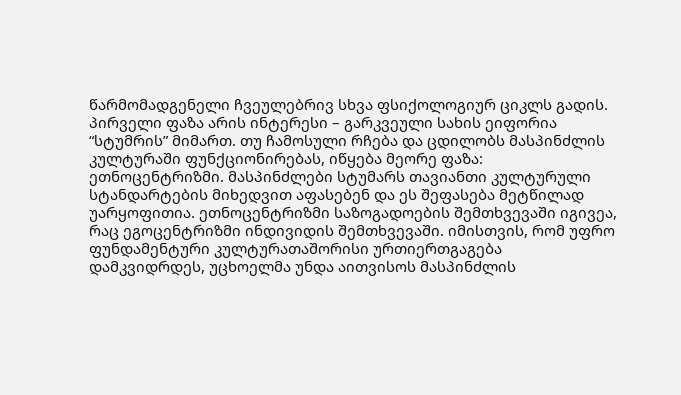წარმომადგენელი ჩვეულებრივ სხვა ფსიქოლოგიურ ციკლს გადის. პირველი ფაზა არის ინტერესი – გარკვეული სახის ეიფორია “სტუმრის” მიმართ. თუ ჩამოსული რჩება და ცდილობს მასპინძლის კულტურაში ფუნქციონირებას, იწყება მეორე ფაზა: ეთნოცენტრიზმი. მასპინძლები სტუმარს თავიანთი კულტურული სტანდარტების მიხედვით აფასებენ და ეს შეფასება მეტწილად უარყოფითია. ეთნოცენტრიზმი საზოგადოების შემთხვევაში იგივეა, რაც ეგოცენტრიზმი ინდივიდის შემთხვევაში. იმისთვის, რომ უფრო ფუნდამენტური კულტურათაშორისი ურთიერთგაგება დამკვიდრდეს, უცხოელმა უნდა აითვისოს მასპინძლის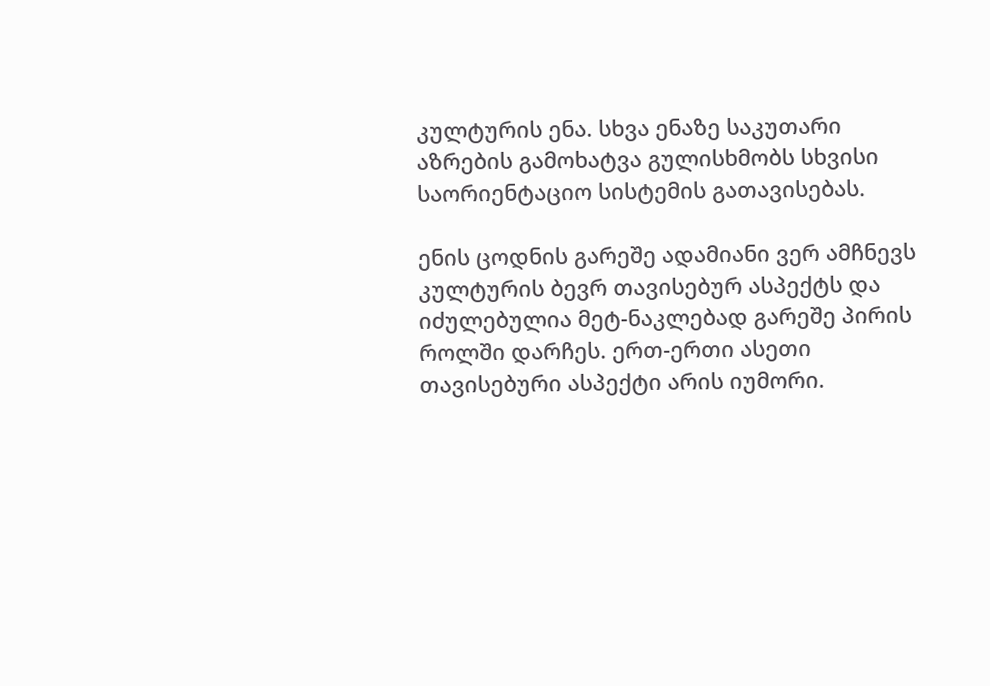კულტურის ენა. სხვა ენაზე საკუთარი აზრების გამოხატვა გულისხმობს სხვისი საორიენტაციო სისტემის გათავისებას.

ენის ცოდნის გარეშე ადამიანი ვერ ამჩნევს კულტურის ბევრ თავისებურ ასპექტს და იძულებულია მეტ-ნაკლებად გარეშე პირის როლში დარჩეს. ერთ-ერთი ასეთი თავისებური ასპექტი არის იუმორი.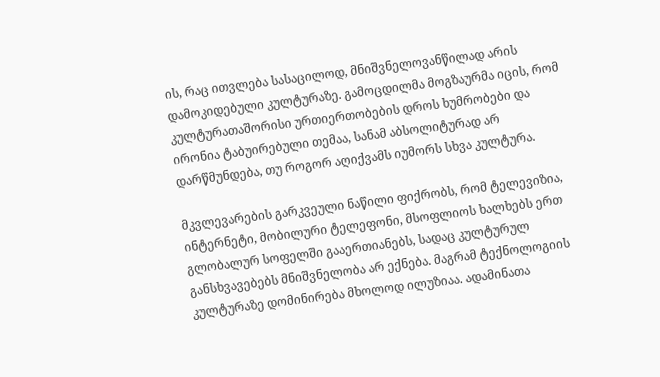ის, რაც ითვლება სასაცილოდ, მნიშვნელოვანწილად არის დამოკიდებული კულტურაზე. გამოცდილმა მოგზაურმა იცის, რომ კულტურათაშორისი ურთიერთობების დროს ხუმრობები და ირონია ტაბუირებული თემაა, სანამ აბსოლიტურად არ დარწმუნდება, თუ როგორ აღიქვამს იუმორს სხვა კულტურა.

მკვლევარების გარკვეული ნაწილი ფიქრობს, რომ ტელევიზია, ინტერნეტი, მობილური ტელეფონი, მსოფლიოს ხალხებს ერთ გლობალურ სოფელში გააერთიანებს, სადაც კულტურულ  განსხვავებებს მნიშვნელობა არ ექნება. მაგრამ ტექნოლოგიის კულტურაზე დომინირება მხოლოდ ილუზიაა. ადამინათა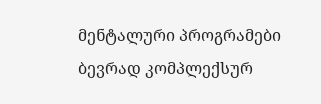მენტალური პროგრამები ბევრად კომპლექსურ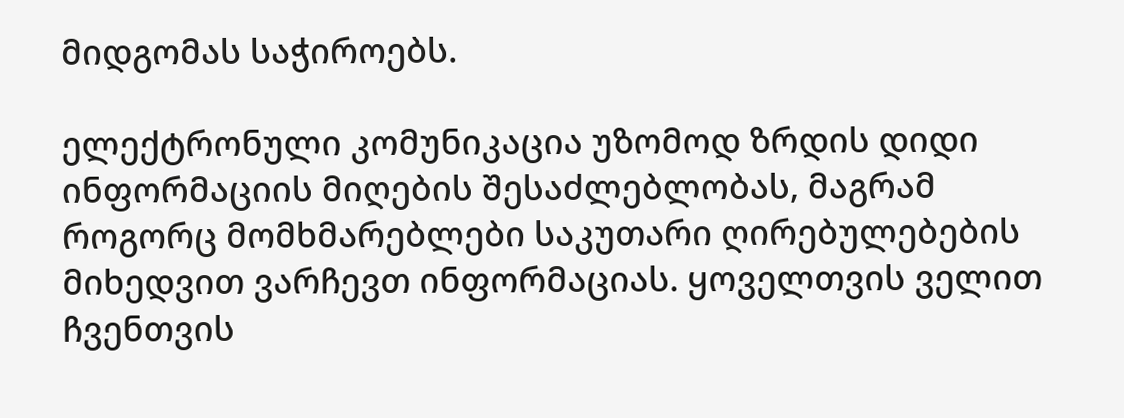მიდგომას საჭიროებს.

ელექტრონული კომუნიკაცია უზომოდ ზრდის დიდი ინფორმაციის მიღების შესაძლებლობას, მაგრამ როგორც მომხმარებლები საკუთარი ღირებულებების მიხედვით ვარჩევთ ინფორმაციას. ყოველთვის ველით ჩვენთვის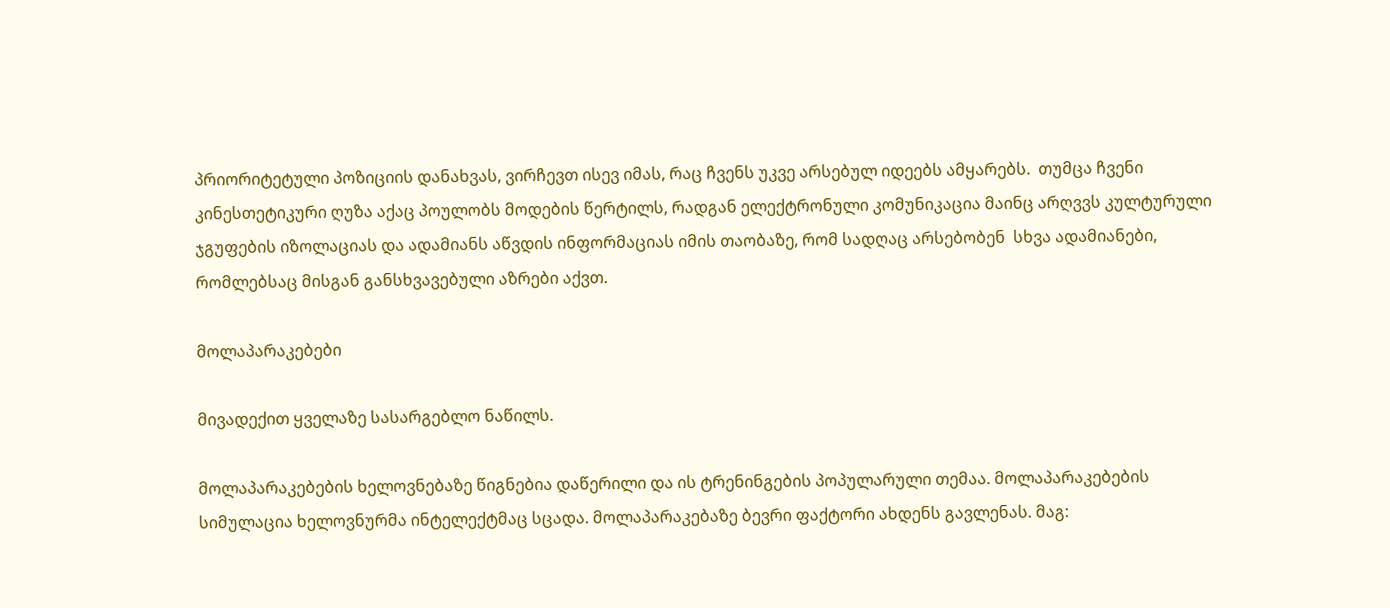პრიორიტეტული პოზიციის დანახვას, ვირჩევთ ისევ იმას, რაც ჩვენს უკვე არსებულ იდეებს ამყარებს.  თუმცა ჩვენი კინესთეტიკური ღუზა აქაც პოულობს მოდების წერტილს, რადგან ელექტრონული კომუნიკაცია მაინც არღვვს კულტურული ჯგუფების იზოლაციას და ადამიანს აწვდის ინფორმაციას იმის თაობაზე, რომ სადღაც არსებობენ  სხვა ადამიანები, რომლებსაც მისგან განსხვავებული აზრები აქვთ.

მოლაპარაკებები

მივადექით ყველაზე სასარგებლო ნაწილს.

მოლაპარაკებების ხელოვნებაზე წიგნებია დაწერილი და ის ტრენინგების პოპულარული თემაა. მოლაპარაკებების სიმულაცია ხელოვნურმა ინტელექტმაც სცადა. მოლაპარაკებაზე ბევრი ფაქტორი ახდენს გავლენას. მაგ: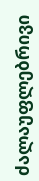ძალაუფლებრივი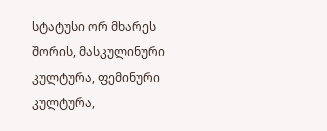სტატუსი ორ მხარეს შორის, მასკულინური კულტურა, ფემინური კულტურა,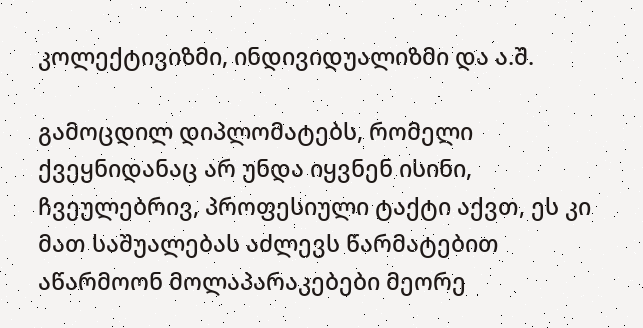კოლექტივიზმი, ინდივიდუალიზმი და ა.შ.

გამოცდილ დიპლომატებს, რომელი ქვეყნიდანაც არ უნდა იყვნენ ისინი, ჩვეულებრივ, პროფესიული ტაქტი აქვთ, ეს კი მათ საშუალებას აძლევს წარმატებით აწარმოონ მოლაპარაკებები მეორე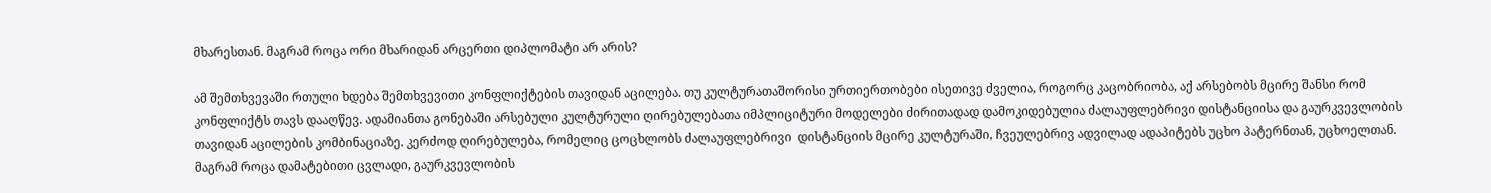მხარესთან. მაგრამ როცა ორი მხარიდან არცერთი დიპლომატი არ არის?

ამ შემთხვევაში რთული ხდება შემთხვევითი კონფლიქტების თავიდან აცილება. თუ კულტურათაშორისი ურთიერთობები ისეთივე ძველია, როგორც კაცობრიობა, აქ არსებობს მცირე შანსი რომ კონფლიქტს თავს დააღწევ. ადამიანთა გონებაში არსებული კულტურული ღირებულებათა იმპლიციტური მოდელები ძირითადად დამოკიდებულია ძალაუფლებრივი დისტანციისა და გაურკვევლობის თავიდან აცილების კომბინაციაზე. კერძოდ ღირებულება, რომელიც ცოცხლობს ძალაუფლებრივი  დისტანციის მცირე კულტურაში, ჩვეულებრივ ადვილად ადაპიტებს უცხო პატერნთან, უცხოელთან. მაგრამ როცა დამატებითი ცვლადი, გაურკვევლობის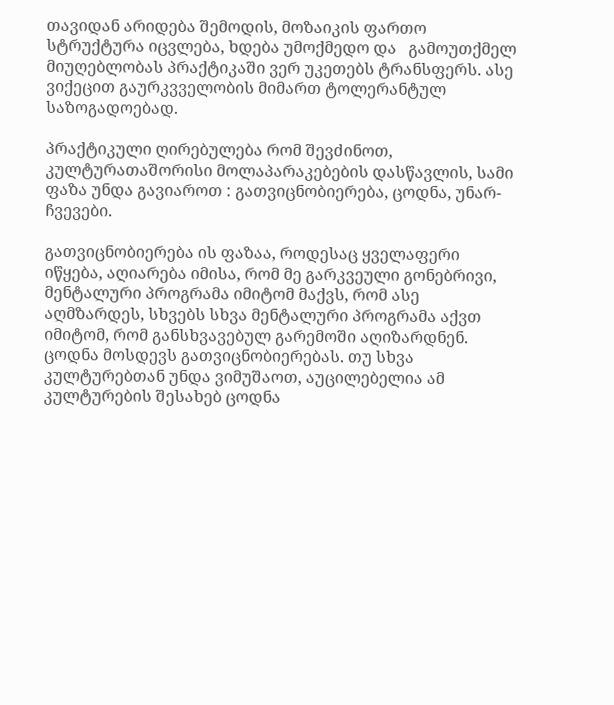თავიდან არიდება შემოდის, მოზაიკის ფართო სტრუქტურა იცვლება, ხდება უმოქმედო და   გამოუთქმელ მიუღებლობას პრაქტიკაში ვერ უკეთებს ტრანსფერს. ასე ვიქეცით გაურკვველობის მიმართ ტოლერანტულ საზოგადოებად.

პრაქტიკული ღირებულება რომ შევძინოთ, კულტურათაშორისი მოლაპარაკებების დასწავლის, სამი ფაზა უნდა გავიაროთ : გათვიცნობიერება, ცოდნა, უნარ-ჩვევები.

გათვიცნობიერება ის ფაზაა, როდესაც ყველაფერი იწყება, აღიარება იმისა, რომ მე გარკვეული გონებრივი, მენტალური პროგრამა იმიტომ მაქვს, რომ ასე აღმზარდეს, სხვებს სხვა მენტალური პროგრამა აქვთ იმიტომ, რომ განსხვავებულ გარემოში აღიზარდნენ. ცოდნა მოსდევს გათვიცნობიერებას. თუ სხვა კულტურებთან უნდა ვიმუშაოთ, აუცილებელია ამ კულტურების შესახებ ცოდნა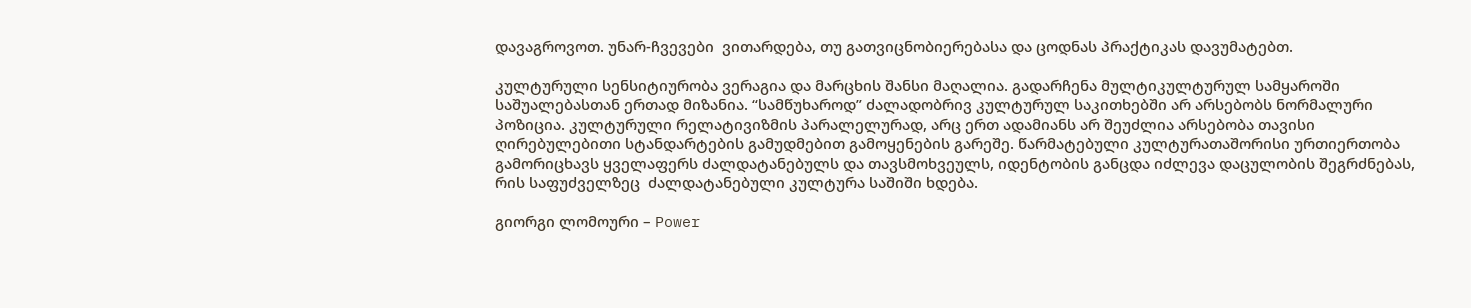დავაგროვოთ. უნარ-ჩვევები  ვითარდება, თუ გათვიცნობიერებასა და ცოდნას პრაქტიკას დავუმატებთ.

კულტურული სენსიტიურობა ვერაგია და მარცხის შანსი მაღალია. გადარჩენა მულტიკულტურულ სამყაროში საშუალებასთან ერთად მიზანია. “სამწუხაროდ” ძალადობრივ კულტურულ საკითხებში არ არსებობს ნორმალური პოზიცია. კულტურული რელატივიზმის პარალელურად, არც ერთ ადამიანს არ შეუძლია არსებობა თავისი ღირებულებითი სტანდარტების გამუდმებით გამოყენების გარეშე. წარმატებული კულტურათაშორისი ურთიერთობა გამორიცხავს ყველაფერს ძალდატანებულს და თავსმოხვეულს, იდენტობის განცდა იძლევა დაცულობის შეგრძნებას, რის საფუძველზეც  ძალდატანებული კულტურა საშიში ხდება.

გიორგი ლომოური – Power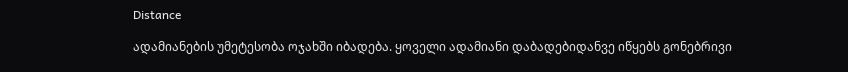Distance

ადამიანების უმეტესობა ოჯახში იბადება. ყოველი ადამიანი დაბადებიდანვე იწყებს გონებრივი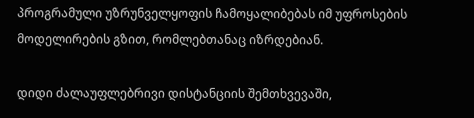პროგრამული უზრუნველყოფის ჩამოყალიბებას იმ უფროსების მოდელირების გზით, რომლებთანაც იზრდებიან.

დიდი ძალაუფლებრივი დისტანციის შემთხვევაში,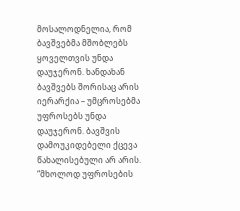მოსალოდნელია, რომ ბავშვებმა მშობლებს ყოველთვის უნდა დაუჯერონ. ხანდახან ბავშვებს შორისაც არის იერარქია – უმცროსებმა უფროსებს უნდა დაუჯერონ. ბავშვის დამოუკიდებელი ქცევა წახალისებული არ არის. “მხოლოდ უფროსების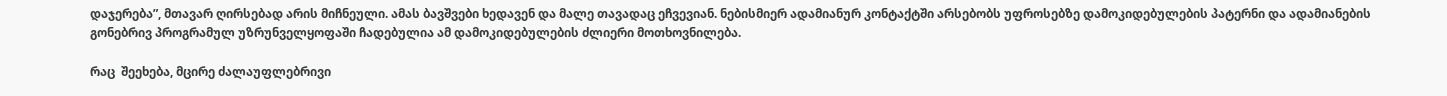დაჯერება”, მთავარ ღირსებად არის მიჩნეული. ამას ბავშვები ხედავენ და მალე თავადაც ეჩვევიან. ნებისმიერ ადამიანურ კონტაქტში არსებობს უფროსებზე დამოკიდებულების პატერნი და ადამიანების გონებრივ პროგრამულ უზრუნველყოფაში ჩადებულია ამ დამოკიდებულების ძლიერი მოთხოვნილება.

რაც  შეეხება, მცირე ძალაუფლებრივი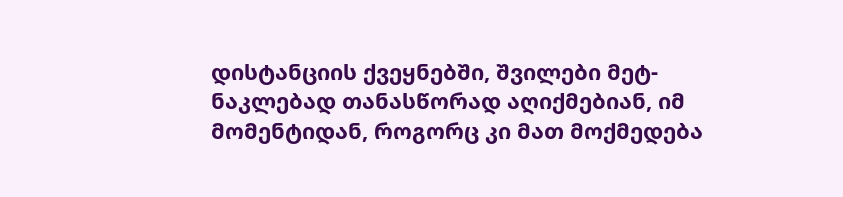დისტანციის ქვეყნებში, შვილები მეტ-ნაკლებად თანასწორად აღიქმებიან, იმ მომენტიდან, როგორც კი მათ მოქმედება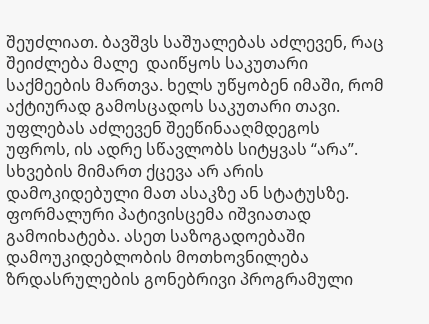შეუძლიათ. ბავშვს საშუალებას აძლევენ, რაც შეიძლება მალე  დაიწყოს საკუთარი საქმეების მართვა. ხელს უწყობენ იმაში, რომ აქტიურად გამოსცადოს საკუთარი თავი. უფლებას აძლევენ შეეწინააღმდეგოს უფროს, ის ადრე სწავლობს სიტყვას “არა”. სხვების მიმართ ქცევა არ არის დამოკიდებული მათ ასაკზე ან სტატუსზე. ფორმალური პატივისცემა იშვიათად გამოიხატება. ასეთ საზოგადოებაში დამოუკიდებლობის მოთხოვნილება ზრდასრულების გონებრივი პროგრამული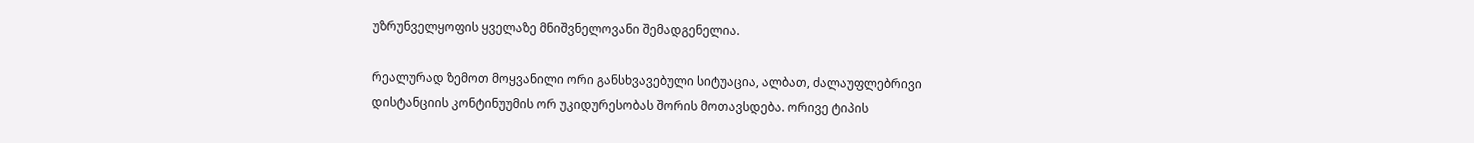უზრუნველყოფის ყველაზე მნიშვნელოვანი შემადგენელია.

რეალურად ზემოთ მოყვანილი ორი განსხვავებული სიტუაცია, ალბათ, ძალაუფლებრივი დისტანციის კონტინუუმის ორ უკიდურესობას შორის მოთავსდება. ორივე ტიპის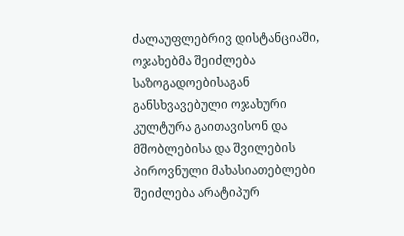ძალაუფლებრივ დისტანციაში, ოჯახებმა შეიძლება საზოგადოებისაგან განსხვავებული ოჯახური კულტურა გაითავისონ და მშობლებისა და შვილების პიროვნული მახასიათებლები შეიძლება არატიპურ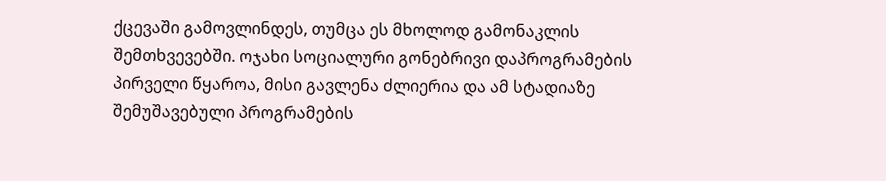ქცევაში გამოვლინდეს, თუმცა ეს მხოლოდ გამონაკლის შემთხვევებში. ოჯახი სოციალური გონებრივი დაპროგრამების პირველი წყაროა, მისი გავლენა ძლიერია და ამ სტადიაზე შემუშავებული პროგრამების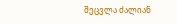შეცვლა ძალიან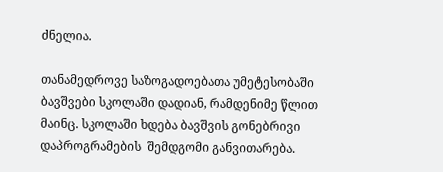ძნელია.

თანამედროვე საზოგადოებათა უმეტესობაში ბავშვები სკოლაში დადიან, რამდენიმე წლით მაინც. სკოლაში ხდება ბავშვის გონებრივი დაპროგრამების  შემდგომი განვითარება.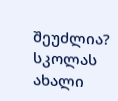შეუძლია?  სკოლას ახალი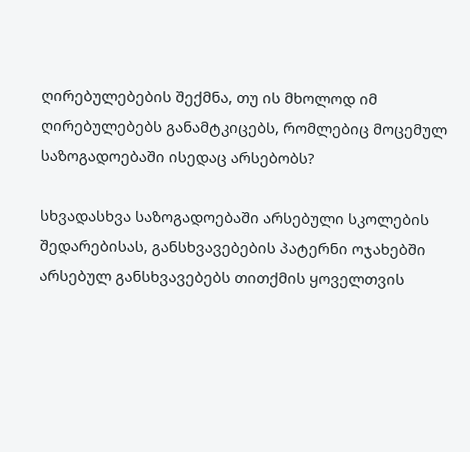ღირებულებების შექმნა, თუ ის მხოლოდ იმ ღირებულებებს განამტკიცებს, რომლებიც მოცემულ საზოგადოებაში ისედაც არსებობს?

სხვადასხვა საზოგადოებაში არსებული სკოლების შედარებისას, განსხვავებების პატერნი ოჯახებში არსებულ განსხვავებებს თითქმის ყოველთვის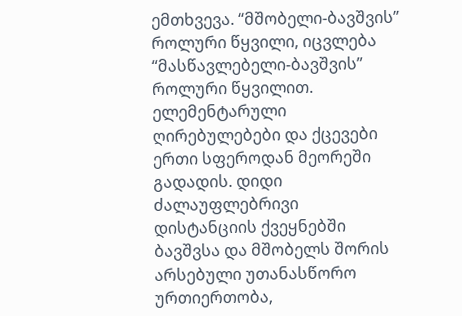ემთხვევა. “მშობელი-ბავშვის” როლური წყვილი, იცვლება “მასწავლებელი-ბავშვის” როლური წყვილით. ელემენტარული ღირებულებები და ქცევები ერთი სფეროდან მეორეში გადადის. დიდი ძალაუფლებრივი  დისტანციის ქვეყნებში ბავშვსა და მშობელს შორის არსებული უთანასწორო ურთიერთობა,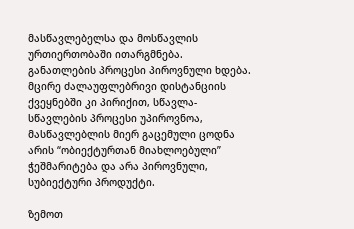მასწავლებელსა და მოსწავლის ურთიერთობაში ითარგმნება. განათლების პროცესი პიროვნული ხდება. მცირე ძალაუფლებრივი დისტანციის ქვეყნებში კი პირიქით, სწავლა-სწავლების პროცესი უპიროვნოა, მასწავლებლის მიერ გაცემული ცოდნა არის “ობიექტურთან მიახლოებული” ჭეშმარიტება და არა პიროვნული, სუბიექტური პროდუქტი.

ზემოთ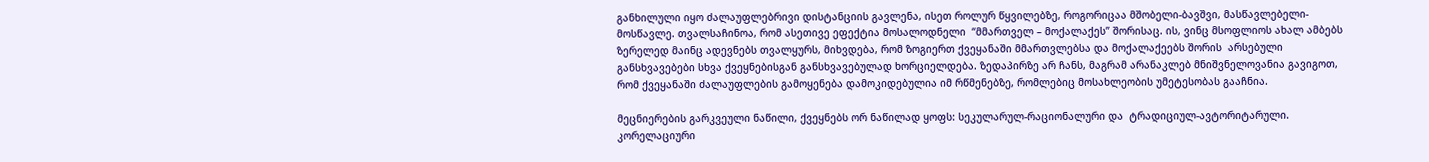განხილული იყო ძალაუფლებრივი დისტანციის გავლენა, ისეთ როლურ წყვილებზე, როგორიცაა მშობელი-ბავშვი, მასწავლებელი-მოსწავლე. თვალსაჩინოა, რომ ასეთივე ეფექტია მოსალოდნელი  “მმართველ – მოქალაქეს” შორისაც. ის, ვინც მსოფლიოს ახალ ამბებს ზერელედ მაინც ადევნებს თვალყურს, მიხვდება, რომ ზოგიერთ ქვეყანაში მმართვლებსა და მოქალაქეებს შორის  არსებული განსხვავებები სხვა ქვეყნებისგან განსხვავებულად ხორციელდება. ზედაპირზე არ ჩანს, მაგრამ არანაკლებ მნიშვნელოვანია გავიგოთ, რომ ქვეყანაში ძალაუფლების გამოყენება დამოკიდებულია იმ რწმენებზე, რომლებიც მოსახლეობის უმეტესობას გააჩნია.

მეცნიერების გარკვეული ნაწილი, ქვეყნებს ორ ნაწილად ყოფს: სეკულარულ-რაციონალური და  ტრადიციულ-ავტორიტარული. კორელაციური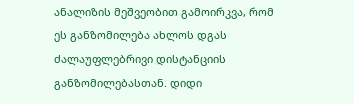ანალიზის მეშვეობით გამოირკვა, რომ  ეს განზომილება ახლოს დგას ძალაუფლებრივი დისტანციის განზომილებასთან. დიდი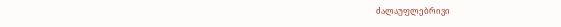ძალაუფლებრივი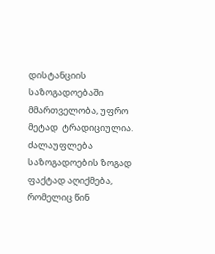დისტანციის საზოგადოებაში მმართველობა, უფრო მეტად  ტრადიციულია. ძალაუფლება საზოგადოების ზოგად ფაქტად აღიქმება, რომელიც წინ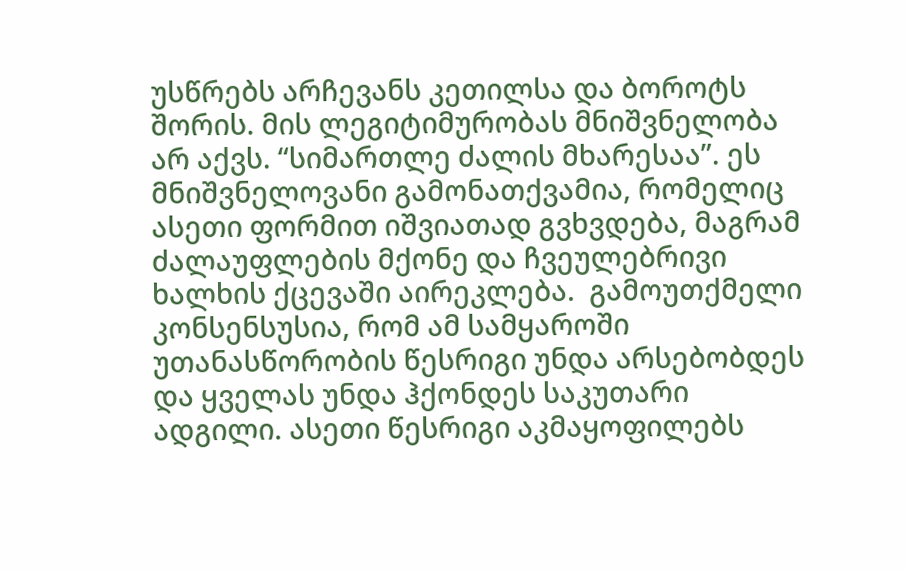უსწრებს არჩევანს კეთილსა და ბოროტს შორის. მის ლეგიტიმურობას მნიშვნელობა არ აქვს. “სიმართლე ძალის მხარესაა”. ეს მნიშვნელოვანი გამონათქვამია, რომელიც ასეთი ფორმით იშვიათად გვხვდება, მაგრამ ძალაუფლების მქონე და ჩვეულებრივი ხალხის ქცევაში აირეკლება.  გამოუთქმელი კონსენსუსია, რომ ამ სამყაროში უთანასწორობის წესრიგი უნდა არსებობდეს და ყველას უნდა ჰქონდეს საკუთარი ადგილი. ასეთი წესრიგი აკმაყოფილებს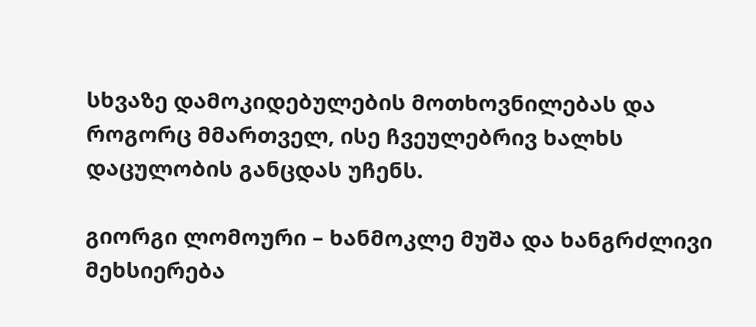სხვაზე დამოკიდებულების მოთხოვნილებას და როგორც მმართველ, ისე ჩვეულებრივ ხალხს დაცულობის განცდას უჩენს.

გიორგი ლომოური – ხანმოკლე მუშა და ხანგრძლივი მეხსიერება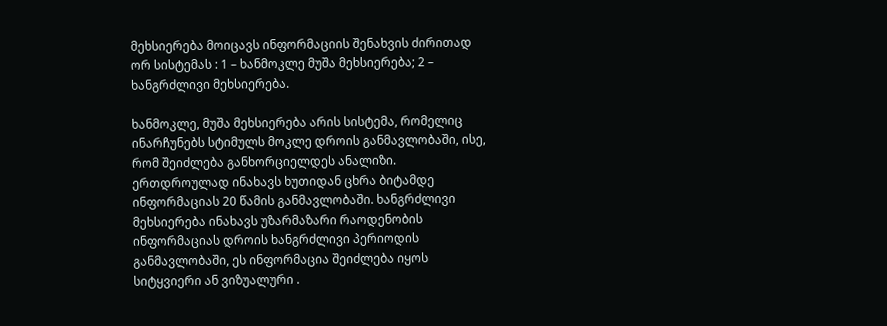მეხსიერება მოიცავს ინფორმაციის შენახვის ძირითად ორ სისტემას : 1 – ხანმოკლე მუშა მეხსიერება; 2 – ხანგრძლივი მეხსიერება.

ხანმოკლე, მუშა მეხსიერება არის სისტემა, რომელიც ინარჩუნებს სტიმულს მოკლე დროის განმავლობაში, ისე, რომ შეიძლება განხორციელდეს ანალიზი. ერთდროულად ინახავს ხუთიდან ცხრა ბიტამდე ინფორმაციას 20 წამის განმავლობაში. ხანგრძლივი მეხსიერება ინახავს უზარმაზარი რაოდენობის ინფორმაციას დროის ხანგრძლივი პერიოდის განმავლობაში, ეს ინფორმაცია შეიძლება იყოს სიტყვიერი ან ვიზუალური .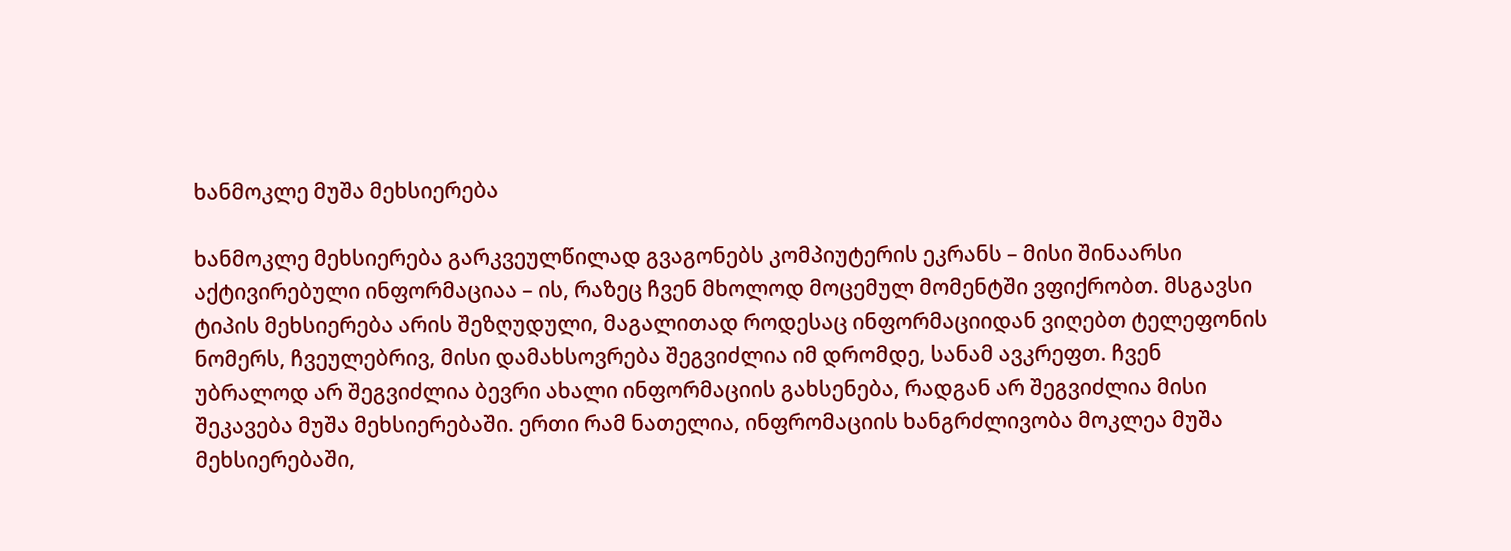ხანმოკლე მუშა მეხსიერება

ხანმოკლე მეხსიერება გარკვეულწილად გვაგონებს კომპიუტერის ეკრანს – მისი შინაარსი აქტივირებული ინფორმაციაა – ის, რაზეც ჩვენ მხოლოდ მოცემულ მომენტში ვფიქრობთ. მსგავსი ტიპის მეხსიერება არის შეზღუდული, მაგალითად როდესაც ინფორმაციიდან ვიღებთ ტელეფონის ნომერს, ჩვეულებრივ, მისი დამახსოვრება შეგვიძლია იმ დრომდე, სანამ ავკრეფთ. ჩვენ უბრალოდ არ შეგვიძლია ბევრი ახალი ინფორმაციის გახსენება, რადგან არ შეგვიძლია მისი შეკავება მუშა მეხსიერებაში. ერთი რამ ნათელია, ინფრომაციის ხანგრძლივობა მოკლეა მუშა მეხსიერებაში,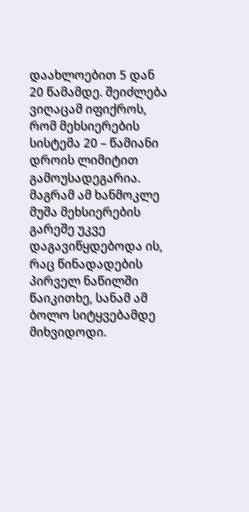დაახლოებით 5 დან 20 წამამდე. შეიძლება ვიღაცამ იფიქროს, რომ მეხსიერების სისტემა 20 – წამიანი დროის ლიმიტით გამოუსადეგარია. მაგრამ ამ ხანმოკლე მუშა მეხსიერების გარეშე უკვე დაგავიწყდებოდა ის, რაც წინადადების პირველ ნაწილში წაიკითხე, სანამ ამ ბოლო სიტყვებამდე მიხვიდოდი.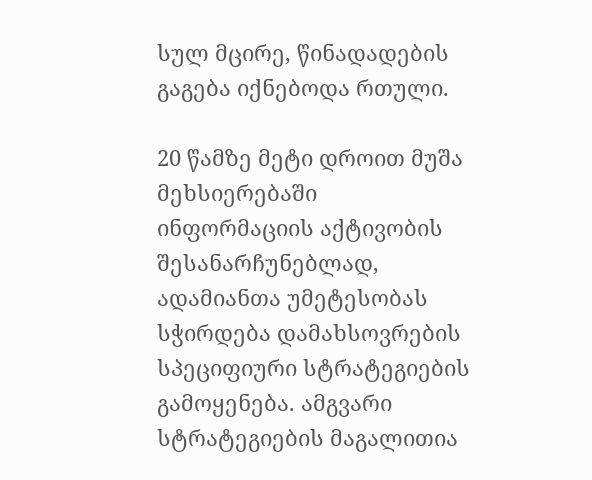სულ მცირე, წინადადების გაგება იქნებოდა რთული.

20 წამზე მეტი დროით მუშა მეხსიერებაში ინფორმაციის აქტივობის შესანარჩუნებლად, ადამიანთა უმეტესობას სჭირდება დამახსოვრების სპეციფიური სტრატეგიების გამოყენება. ამგვარი სტრატეგიების მაგალითია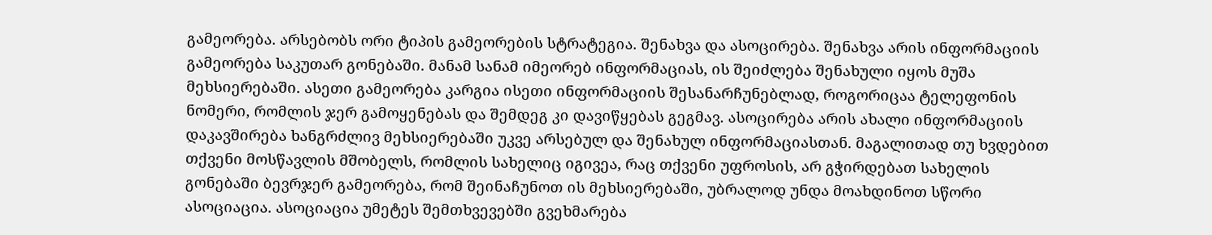გამეორება. არსებობს ორი ტიპის გამეორების სტრატეგია. შენახვა და ასოცირება. შენახვა არის ინფორმაციის გამეორება საკუთარ გონებაში. მანამ სანამ იმეორებ ინფორმაციას, ის შეიძლება შენახული იყოს მუშა მეხსიერებაში. ასეთი გამეორება კარგია ისეთი ინფორმაციის შესანარჩუნებლად, როგორიცაა ტელეფონის ნომერი, რომლის ჯერ გამოყენებას და შემდეგ კი დავიწყებას გეგმავ. ასოცირება არის ახალი ინფორმაციის დაკავშირება ხანგრძლივ მეხსიერებაში უკვე არსებულ და შენახულ ინფორმაციასთან. მაგალითად თუ ხვდებით თქვენი მოსწავლის მშობელს, რომლის სახელიც იგივეა, რაც თქვენი უფროსის, არ გჭირდებათ სახელის გონებაში ბევრჯერ გამეორება, რომ შეინაჩუნოთ ის მეხსიერებაში, უბრალოდ უნდა მოახდინოთ სწორი ასოციაცია. ასოციაცია უმეტეს შემთხვევებში გვეხმარება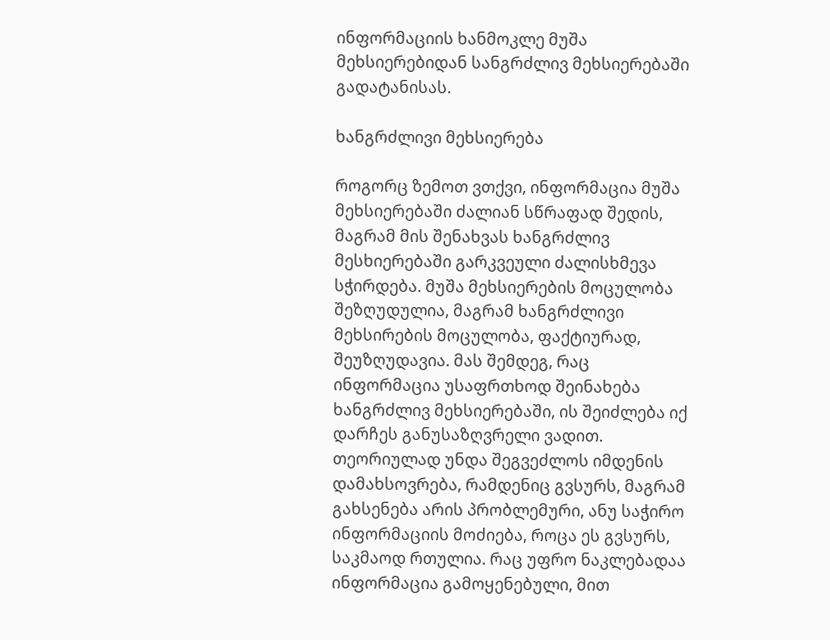ინფორმაციის ხანმოკლე მუშა მეხსიერებიდან სანგრძლივ მეხსიერებაში გადატანისას.

ხანგრძლივი მეხსიერება

როგორც ზემოთ ვთქვი, ინფორმაცია მუშა მეხსიერებაში ძალიან სწრაფად შედის, მაგრამ მის შენახვას ხანგრძლივ მესხიერებაში გარკვეული ძალისხმევა სჭირდება. მუშა მეხსიერების მოცულობა შეზღუდულია, მაგრამ ხანგრძლივი მეხსირების მოცულობა, ფაქტიურად, შეუზღუდავია. მას შემდეგ, რაც ინფორმაცია უსაფრთხოდ შეინახება ხანგრძლივ მეხსიერებაში, ის შეიძლება იქ დარჩეს განუსაზღვრელი ვადით. თეორიულად უნდა შეგვეძლოს იმდენის დამახსოვრება, რამდენიც გვსურს, მაგრამ გახსენება არის პრობლემური, ანუ საჭირო ინფორმაციის მოძიება, როცა ეს გვსურს, საკმაოდ რთულია. რაც უფრო ნაკლებადაა ინფორმაცია გამოყენებული, მით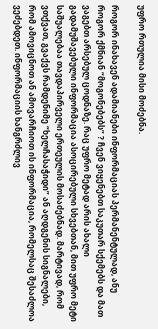უფრო რთულია მისი მოძებნა.

როგორ ინახავენ ადამიანები ინფორმაციას პერმანენტულად, ანუ როგორ ქმნიან “მოგონებებს” ? ჩვენ ვიყენებთ საკუთარ სქემებს და მათ ვაგებთ არსებულ ცოდნაზე. რაც უფრო მეტად არის ახალი გადამუშავებული ინფორმაცია ასოცირებული სხვებთან, მით უფრო მეტი საშუალებაა თავდაპირველი ერთეულის მოსაძებნად. მარტივად, რომ ვთქვათ, გვაქვს რამდენიმე “ხელჩასაჭიდი” ან აღდგენის სიგნალები, რომ ამოვიცნოთ ან ამოვარჩიოთ ის ინფორმაცია, რომელსაც შესაძლოა ვეძებდეთ. ინფორმაციის ხანგრძლივ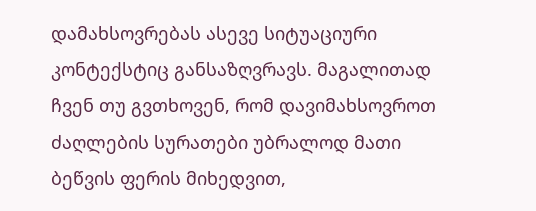დამახსოვრებას ასევე სიტუაციური კონტექსტიც განსაზღვრავს. მაგალითად ჩვენ თუ გვთხოვენ, რომ დავიმახსოვროთ ძაღლების სურათები უბრალოდ მათი ბეწვის ფერის მიხედვით,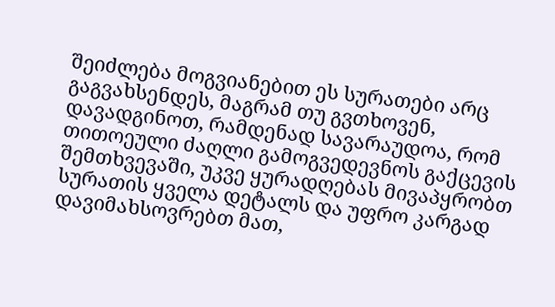შეიძლება მოგვიანებით ეს სურათები არც გაგვახსენდეს, მაგრამ თუ გვთხოვენ, დავადგინოთ, რამდენად სავარაუდოა, რომ თითოეული ძაღლი გამოგვედევნოს გაქცევის შემთხვევაში, უკვე ყურადღებას მივაპყრობთ სურათის ყველა დეტალს და უფრო კარგად დავიმახსოვრებთ მათ,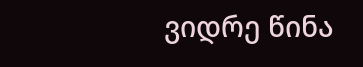ვიდრე წინა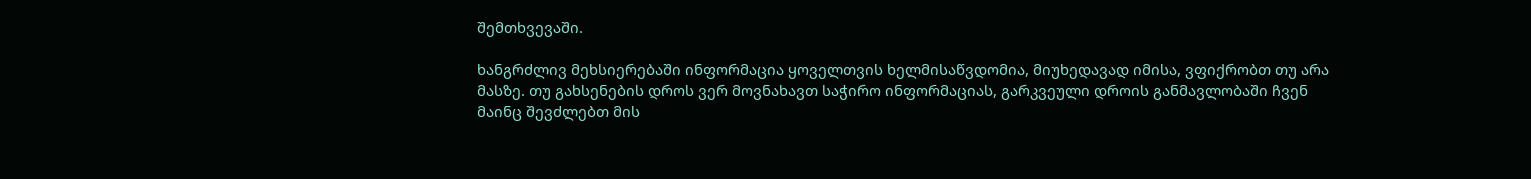შემთხვევაში.

ხანგრძლივ მეხსიერებაში ინფორმაცია ყოველთვის ხელმისაწვდომია, მიუხედავად იმისა, ვფიქრობთ თუ არა მასზე. თუ გახსენების დროს ვერ მოვნახავთ საჭირო ინფორმაციას, გარკვეული დროის განმავლობაში ჩვენ მაინც შევძლებთ მის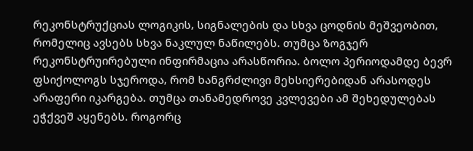რეკონსტრუქციას ლოგიკის, სიგნალების და სხვა ცოდნის მეშვეობით, რომელიც ავსებს სხვა ნაკლულ ნაწილებს. თუმცა ზოგჯერ რეკონსტრუირებული ინფირმაცია არასწორია. ბოლო პერიოდამდე ბევრ ფსიქოლოგს სჯეროდა, რომ ხანგრძლივი მეხსიერებიდან არასოდეს არაფერი იკარგება. თუმცა თანამედროვე კვლევები ამ შეხედულებას ეჭქვეშ აყენებს. როგორც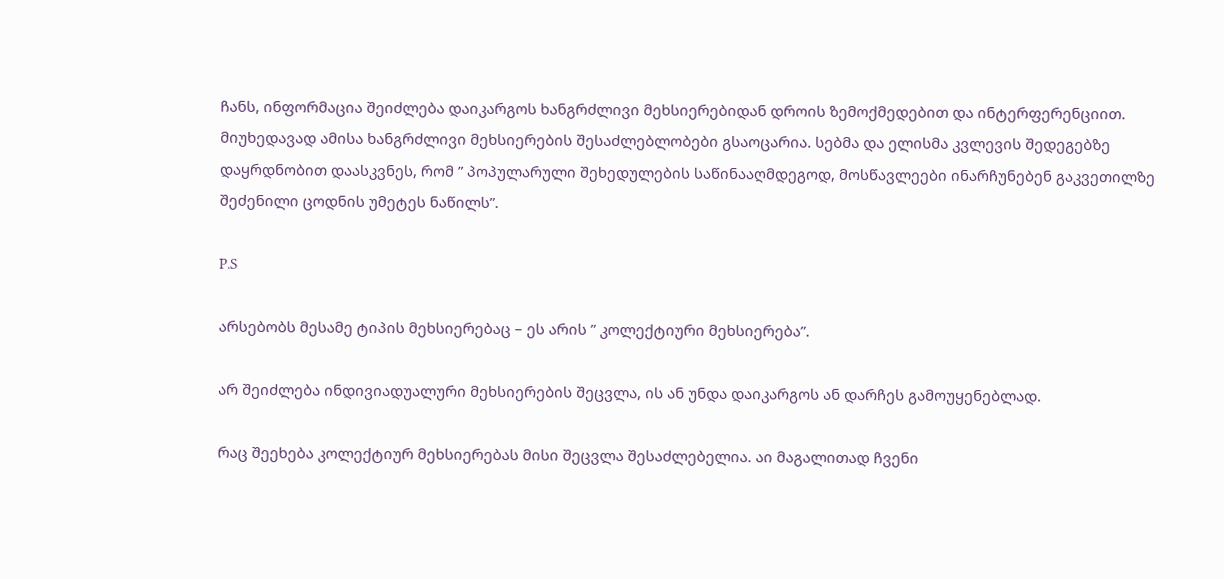ჩანს, ინფორმაცია შეიძლება დაიკარგოს ხანგრძლივი მეხსიერებიდან დროის ზემოქმედებით და ინტერფერენციით. მიუხედავად ამისა ხანგრძლივი მეხსიერების შესაძლებლობები გსაოცარია. სებმა და ელისმა კვლევის შედეგებზე დაყრდნობით დაასკვნეს, რომ ” პოპულარული შეხედულების საწინააღმდეგოდ, მოსწავლეები ინარჩუნებენ გაკვეთილზე შეძენილი ცოდნის უმეტეს ნაწილს”.

P.S

არსებობს მესამე ტიპის მეხსიერებაც – ეს არის ” კოლექტიური მეხსიერება”.

არ შეიძლება ინდივიადუალური მეხსიერების შეცვლა, ის ან უნდა დაიკარგოს ან დარჩეს გამოუყენებლად.

რაც შეეხება კოლექტიურ მეხსიერებას მისი შეცვლა შესაძლებელია. აი მაგალითად ჩვენი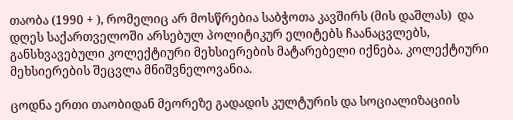თაობა (1990 + ), რომელიც არ მოსწრებია საბჭოთა კავშირს (მის დაშლას)  და დღეს საქართველოში არსებულ პოლიტიკურ ელიტებს ჩაანაცვლებს, განსხვავებული კოლექტიური მეხსიერების მატარებელი იქნება. კოლექტიური მეხსიერების შეცვლა მნიშვნელოვანია.

ცოდნა ერთი თაობიდან მეორეზე გადადის კულტურის და სოციალიზაციის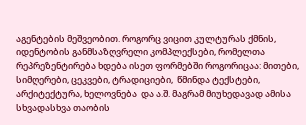აგენტების მეშვეობით. როგორც ვიცით კულტურას ქმნის, იდენტობის განმსაზღვრელი კომპლექსები, რომელთა რეპრეზენტირება ხდება ისეთ ფორმებში როგორიცაა: მითები, სიმღერები, ცეკვები, ტრადიციები,  წმინდა ტექსტები, არქიტექტურა, ხელოვნება  და ა.შ. მაგრამ მიუხედავად ამისა  სხვადასხვა თაობის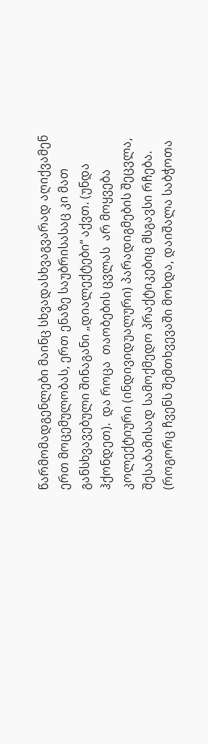წარმომადგენლები მაინც სხვადასხვაგვარად აღიქვამენ ერთ მოცემულობას, ერთ ენაზე საუბრისასაც კი მათ განსხვავებული შინაგანი „დიალექტები“ აქვთ. (უნდა ჰქონდეთ).  და როცა  თაობების ცვლას  არ მოყვება კოლექტიური (ინდივიდუალური) პარადიგმების შეცვლა, შესაბამისად სამოქმედო პრაქტიკებიც მსგავსი რჩება. (როგორც ჩვენს შემთხვევაში მოხდა, დაიშალა საბჭოთა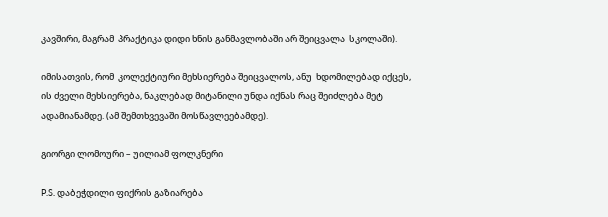კავშირი, მაგრამ  პრაქტიკა დიდი ხნის განმავლობაში არ შეიცვალა  სკოლაში).

იმისათვის, რომ  კოლექტიური მეხსიერება შეიცვალოს, ანუ  ხდომილებად იქცეს, ის ძველი მეხსიერება, ნაკლებად მიტანილი უნდა იქნას რაც შეიძლება მეტ ადამიანამდე. (ამ შემთხვევაში მოსწავლეებამდე).

გიორგი ლომოური – უილიამ ფოლკნერი

P.S. დაბეჭდილი ფიქრის გაზიარება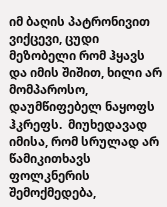იმ ბაღის პატრონივით ვიქცევი, ცუდი მეზობელი რომ ჰყავს და იმის შიშით, ხილი არ მომპაროსო, დაუმწიფებელ ნაყოფს ჰკრეფს.  მიუხედავად იმისა, რომ სრულად არ წამიკითხავს ფოლკნერის შემოქმედება,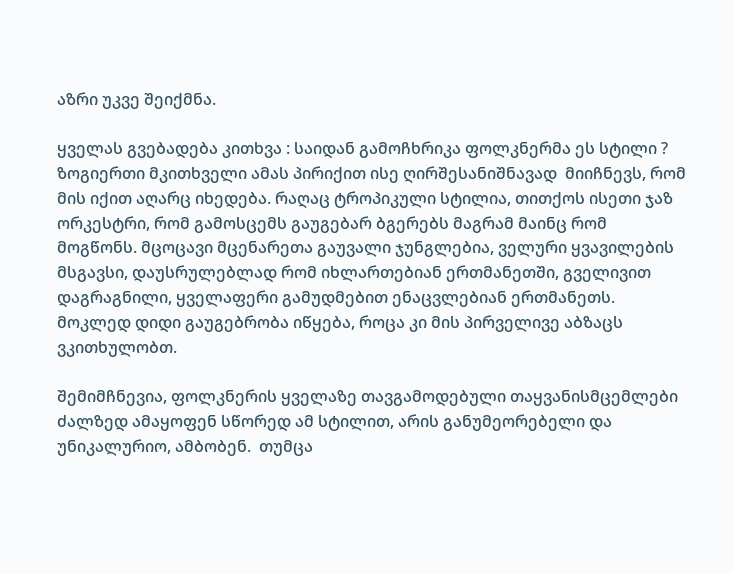აზრი უკვე შეიქმნა.

ყველას გვებადება კითხვა : საიდან გამოჩხრიკა ფოლკნერმა ეს სტილი ? ზოგიერთი მკითხველი ამას პირიქით ისე ღირშესანიშნავად  მიიჩნევს, რომ მის იქით აღარც იხედება. რაღაც ტროპიკული სტილია, თითქოს ისეთი ჯაზ ორკესტრი, რომ გამოსცემს გაუგებარ ბგერებს მაგრამ მაინც რომ მოგწონს. მცოცავი მცენარეთა გაუვალი ჯუნგლებია, ველური ყვავილების მსგავსი, დაუსრულებლად რომ იხლართებიან ერთმანეთში, გველივით დაგრაგნილი, ყველაფერი გამუდმებით ენაცვლებიან ერთმანეთს. მოკლედ დიდი გაუგებრობა იწყება, როცა კი მის პირველივე აბზაცს ვკითხულობთ.

შემიმჩნევია, ფოლკნერის ყველაზე თავგამოდებული თაყვანისმცემლები ძალზედ ამაყოფენ სწორედ ამ სტილით, არის განუმეორებელი და უნიკალურიო, ამბობენ.  თუმცა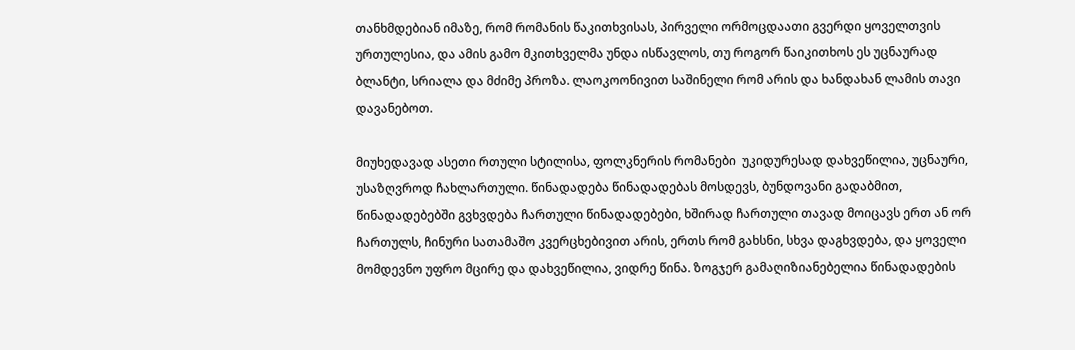თანხმდებიან იმაზე, რომ რომანის წაკითხვისას, პირველი ორმოცდაათი გვერდი ყოველთვის ურთულესია, და ამის გამო მკითხველმა უნდა ისწავლოს, თუ როგორ წაიკითხოს ეს უცნაურად ბლანტი, სრიალა და მძიმე პროზა. ლაოკოონივით საშინელი რომ არის და ხანდახან ლამის თავი დავანებოთ.

მიუხედავად ასეთი რთული სტილისა, ფოლკნერის რომანები  უკიდურესად დახვეწილია, უცნაური, უსაზღვროდ ჩახლართული. წინადადება წინადადებას მოსდევს, ბუნდოვანი გადაბმით, წინადადებებში გვხვდება ჩართული წინადადებები, ხშირად ჩართული თავად მოიცავს ერთ ან ორ ჩართულს, ჩინური სათამაშო კვერცხებივით არის, ერთს რომ გახსნი, სხვა დაგხვდება, და ყოველი მომდევნო უფრო მცირე და დახვეწილია, ვიდრე წინა. ზოგჯერ გამაღიზიანებელია წინადადების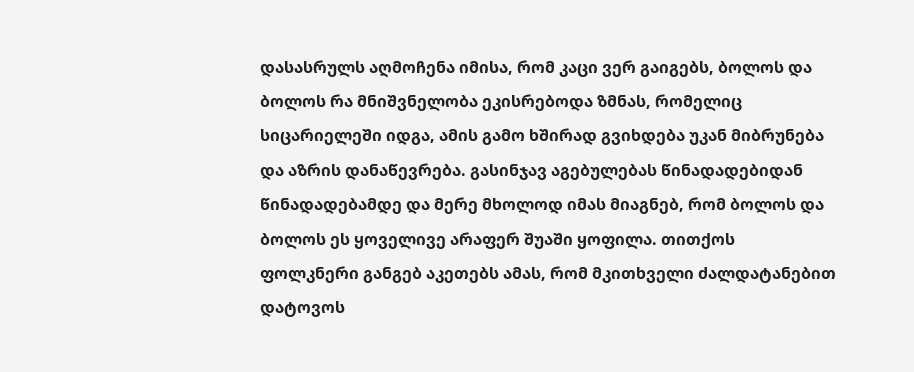დასასრულს აღმოჩენა იმისა, რომ კაცი ვერ გაიგებს, ბოლოს და ბოლოს რა მნიშვნელობა ეკისრებოდა ზმნას, რომელიც სიცარიელეში იდგა, ამის გამო ხშირად გვიხდება უკან მიბრუნება და აზრის დანაწევრება. გასინჯავ აგებულებას წინადადებიდან წინადადებამდე და მერე მხოლოდ იმას მიაგნებ, რომ ბოლოს და ბოლოს ეს ყოველივე არაფერ შუაში ყოფილა. თითქოს ფოლკნერი განგებ აკეთებს ამას, რომ მკითხველი ძალდატანებით დატოვოს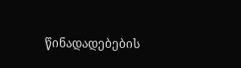წინადადებების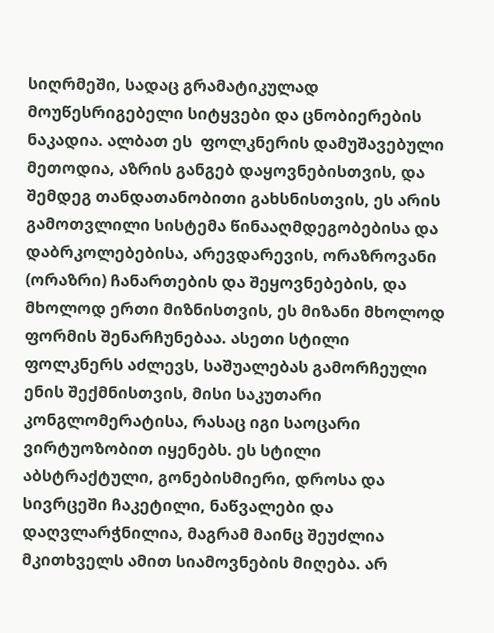სიღრმეში, სადაც გრამატიკულად მოუწესრიგებელი სიტყვები და ცნობიერების ნაკადია. ალბათ ეს  ფოლკნერის დამუშავებული მეთოდია, აზრის განგებ დაყოვნებისთვის, და შემდეგ თანდათანობითი გახსნისთვის, ეს არის გამოთვლილი სისტემა წინააღმდეგობებისა და დაბრკოლებებისა, არევდარევის, ორაზროვანი (ორაზრი) ჩანართების და შეყოვნებების, და მხოლოდ ერთი მიზნისთვის, ეს მიზანი მხოლოდ ფორმის შენარჩუნებაა. ასეთი სტილი ფოლკნერს აძლევს, საშუალებას გამორჩეული ენის შექმნისთვის, მისი საკუთარი კონგლომერატისა, რასაც იგი საოცარი ვირტუოზობით იყენებს. ეს სტილი აბსტრაქტული, გონებისმიერი, დროსა და სივრცეში ჩაკეტილი, ნაწვალები და დაღვლარჭნილია, მაგრამ მაინც შეუძლია მკითხველს ამით სიამოვნების მიღება. არ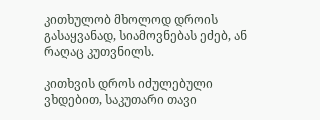კითხულობ მხოლოდ დროის გასაყვანად, სიამოვნებას ეძებ, ან რაღაც კუთვნილს.

კითხვის დროს იძულებული ვხდებით, საკუთარი თავი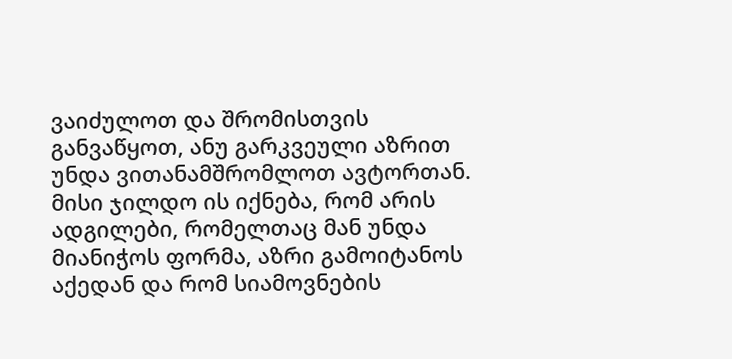ვაიძულოთ და შრომისთვის განვაწყოთ, ანუ გარკვეული აზრით უნდა ვითანამშრომლოთ ავტორთან. მისი ჯილდო ის იქნება, რომ არის ადგილები, რომელთაც მან უნდა მიანიჭოს ფორმა, აზრი გამოიტანოს აქედან და რომ სიამოვნების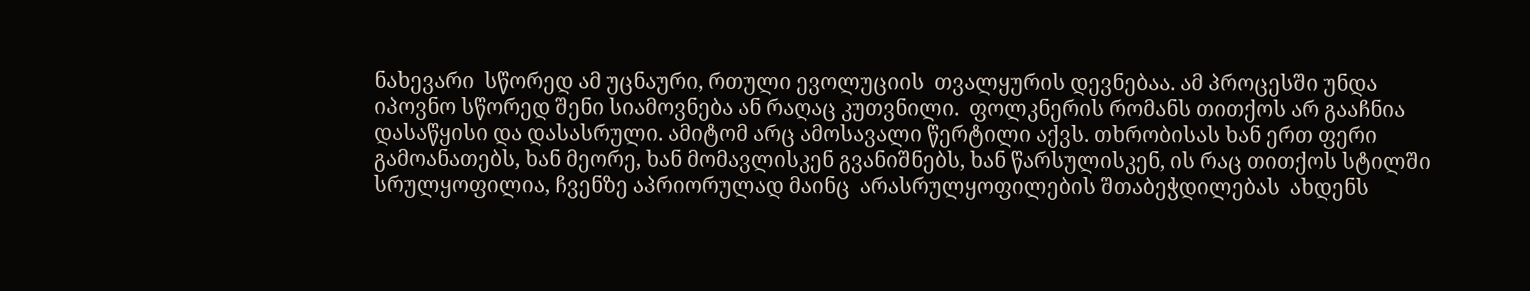ნახევარი  სწორედ ამ უცნაური, რთული ევოლუციის  თვალყურის დევნებაა. ამ პროცესში უნდა იპოვნო სწორედ შენი სიამოვნება ან რაღაც კუთვნილი.  ფოლკნერის რომანს თითქოს არ გააჩნია დასაწყისი და დასასრული. ამიტომ არც ამოსავალი წერტილი აქვს. თხრობისას ხან ერთ ფერი გამოანათებს, ხან მეორე, ხან მომავლისკენ გვანიშნებს, ხან წარსულისკენ, ის რაც თითქოს სტილში სრულყოფილია, ჩვენზე აპრიორულად მაინც  არასრულყოფილების შთაბეჭდილებას  ახდენს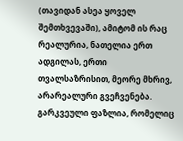(თავიდან ასეა ყოველ შემთხვევაში), ამიტომ ის რაც რეალურია, ნათელია ერთ ადგილას, ერთი თვალსაზრისით, მეორე მხრივ, არარეალური გვეჩვენება. გარკვეული ფაზლია, რომელიც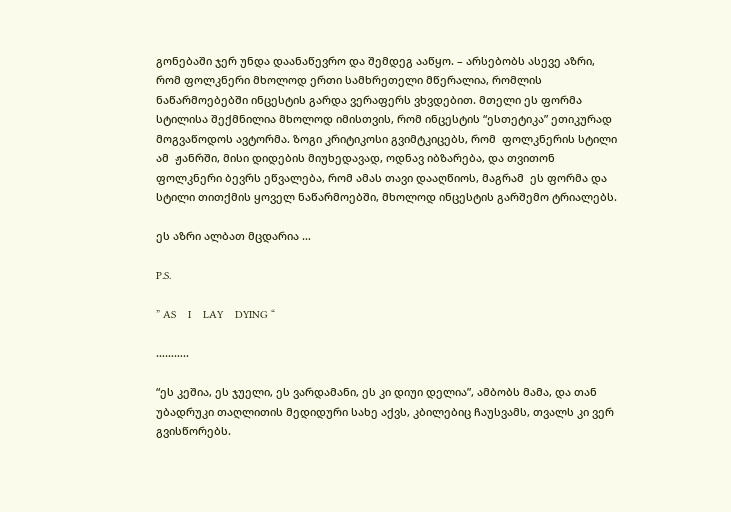გონებაში ჯერ უნდა დაანაწევრო და შემდეგ ააწყო. – არსებობს ასევე აზრი, რომ ფოლკნერი მხოლოდ ერთი სამხრეთელი მწერალია, რომლის ნაწარმოებებში ინცესტის გარდა ვერაფერს ვხვდებით. მთელი ეს ფორმა სტილისა შექმნილია მხოლოდ იმისთვის, რომ ინცესტის “ესთეტიკა” ეთიკურად მოგვაწოდოს ავტორმა. ზოგი კრიტიკოსი გვიმტკიცებს, რომ  ფოლკნერის სტილი ამ  ჟანრში, მისი დიდების მიუხედავად, ოდნავ იბზარება, და თვითონ ფოლკნერი ბევრს ეწვალება, რომ ამას თავი დააღწიოს, მაგრამ  ეს ფორმა და სტილი თითქმის ყოველ ნაწარმოებში, მხოლოდ ინცესტის გარშემო ტრიალებს.

ეს აზრი ალბათ მცდარია …

P.S.

” AS    I    LAY    DYING “

………..

“ეს კეშია, ეს ჯუელი, ეს ვარდამანი, ეს კი დიუი დელია”, ამბობს მამა, და თან უბადრუკი თაღლითის მედიდური სახე აქვს, კბილებიც ჩაუსვამს, თვალს კი ვერ გვისწორებს.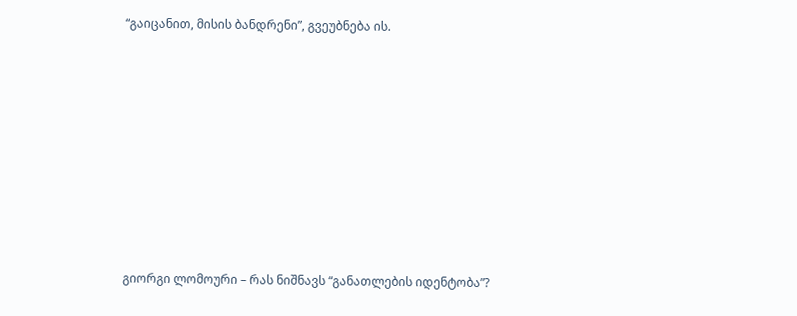“გაიცანით, მისის ბანდრენი”, გვეუბნება ის.









გიორგი ლომოური – რას ნიშნავს “განათლების იდენტობა”?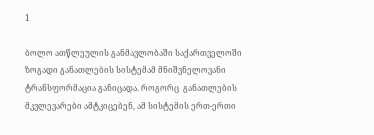1

ბოლო ათწლეულის განმავლობაში საქართველოში ზოგადი განათლების სისტემამ მნიშვნელოვანი ტრანსფორმაცია განიცადა. როგორც  განათლების მკვლევარები ამტკიცებენ, ამ სისტემის ერთ-ერთი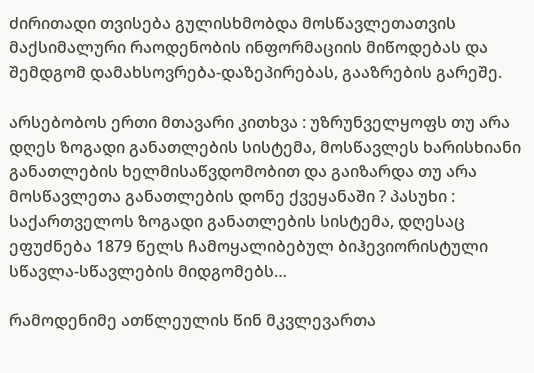ძირითადი თვისება გულისხმობდა მოსწავლეთათვის მაქსიმალური რაოდენობის ინფორმაციის მიწოდებას და შემდგომ დამახსოვრება-დაზეპირებას, გააზრების გარეშე.

არსებობოს ერთი მთავარი კითხვა : უზრუნველყოფს თუ არა დღეს ზოგადი განათლების სისტემა, მოსწავლეს ხარისხიანი განათლების ხელმისაწვდომობით და გაიზარდა თუ არა მოსწავლეთა განათლების დონე ქვეყანაში ? პასუხი : საქართველოს ზოგადი განათლების სისტემა, დღესაც ეფუძნება 1879 წელს ჩამოყალიბებულ ბიჰევიორისტული სწავლა-სწავლების მიდგომებს…

რამოდენიმე ათწლეულის წინ მკვლევართა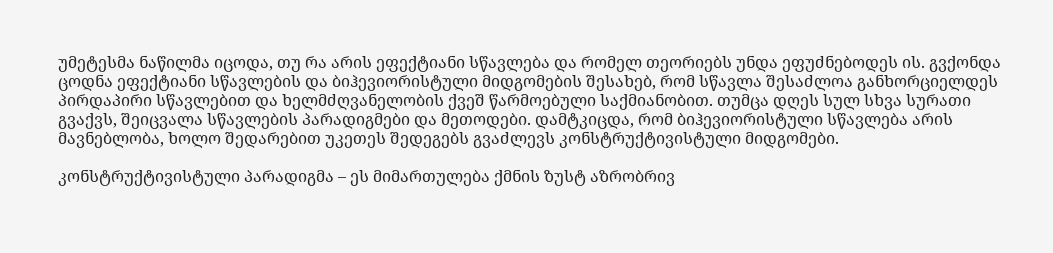უმეტესმა ნაწილმა იცოდა, თუ რა არის ეფექტიანი სწავლება და რომელ თეორიებს უნდა ეფუძნებოდეს ის. გვქონდა ცოდნა ეფექტიანი სწავლების და ბიჰევიორისტული მიდგომების შესახებ, რომ სწავლა შესაძლოა განხორციელდეს პირდაპირი სწავლებით და ხელმძღვანელობის ქვეშ წარმოებული საქმიანობით. თუმცა დღეს სულ სხვა სურათი გვაქვს, შეიცვალა სწავლების პარადიგმები და მეთოდები. დამტკიცდა, რომ ბიჰევიორისტული სწავლება არის მავნებლობა, ხოლო შედარებით უკეთეს შედეგებს გვაძლევს კონსტრუქტივისტული მიდგომები.

კონსტრუქტივისტული პარადიგმა – ეს მიმართულება ქმნის ზუსტ აზრობრივ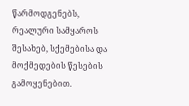წარმოდგენებს, რეალური სამყაროს შესახებ, სქემებისა და მოქმედების წესების გამოყენებით.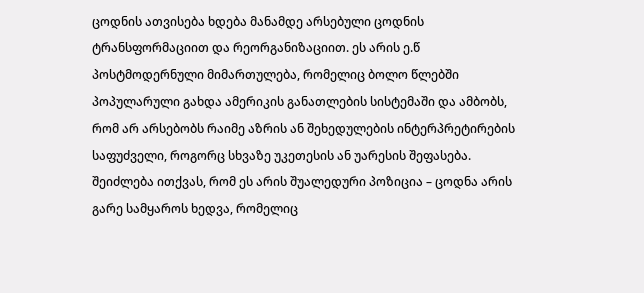ცოდნის ათვისება ხდება მანამდე არსებული ცოდნის ტრანსფორმაციით და რეორგანიზაციით. ეს არის ე.წ პოსტმოდერნული მიმართულება, რომელიც ბოლო წლებში პოპულარული გახდა ამერიკის განათლების სისტემაში და ამბობს, რომ არ არსებობს რაიმე აზრის ან შეხედულების ინტერპრეტირების საფუძველი, როგორც სხვაზე უკეთესის ან უარესის შეფასება. შეიძლება ითქვას, რომ ეს არის შუალედური პოზიცია – ცოდნა არის გარე სამყაროს ხედვა, რომელიც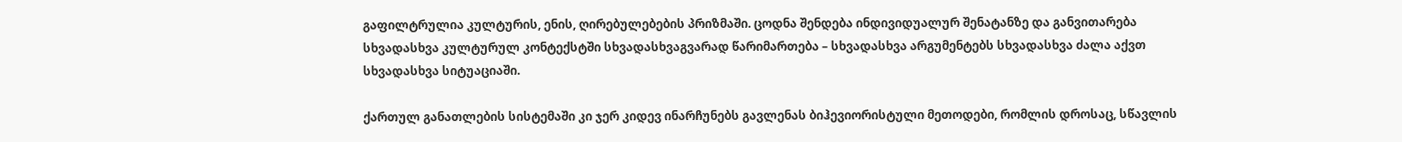გაფილტრულია კულტურის, ენის, ღირებულებების პრიზმაში. ცოდნა შენდება ინდივიდუალურ შენატანზე და განვითარება სხვადასხვა კულტურულ კონტექსტში სხვადასხვაგვარად წარიმართება – სხვადასხვა არგუმენტებს სხვადასხვა ძალა აქვთ სხვადასხვა სიტუაციაში.

ქართულ განათლების სისტემაში კი ჯერ კიდევ ინარჩუნებს გავლენას ბიჰევიორისტული მეთოდები, რომლის დროსაც, სწავლის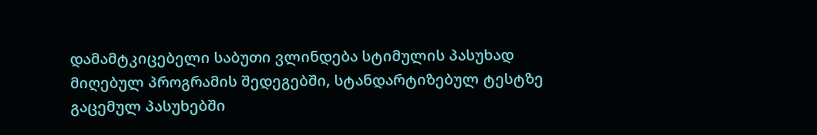დამამტკიცებელი საბუთი ვლინდება სტიმულის პასუხად მიღებულ პროგრამის შედეგებში, სტანდარტიზებულ ტესტზე გაცემულ პასუხებში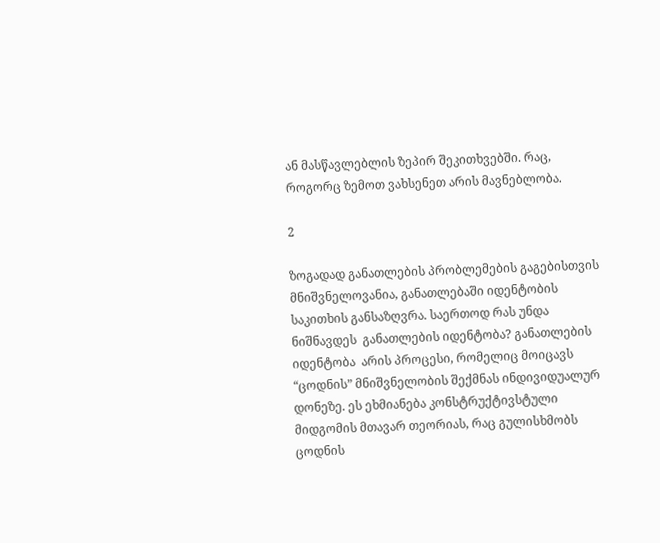ან მასწავლებლის ზეპირ შეკითხვებში. რაც, როგორც ზემოთ ვახსენეთ არის მავნებლობა.

2

ზოგადად განათლების პრობლემების გაგებისთვის მნიშვნელოვანია, განათლებაში იდენტობის საკითხის განსაზღვრა. საერთოდ რას უნდა ნიშნავდეს  განათლების იდენტობა? განათლების იდენტობა  არის პროცესი, რომელიც მოიცავს “ცოდნის” მნიშვნელობის შექმნას ინდივიდუალურ დონეზე. ეს ეხმიანება კონსტრუქტივსტული მიდგომის მთავარ თეორიას, რაც გულისხმობს ცოდნის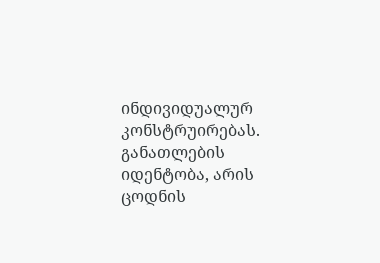ინდივიდუალურ კონსტრუირებას.  განათლების იდენტობა, არის ცოდნის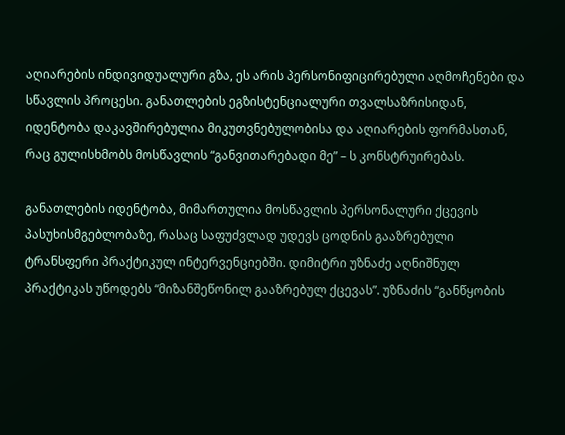აღიარების ინდივიდუალური გზა, ეს არის პერსონიფიცირებული აღმოჩენები და სწავლის პროცესი. განათლების ეგზისტენციალური თვალსაზრისიდან, იდენტობა დაკავშირებულია მიკუთვნებულობისა და აღიარების ფორმასთან, რაც გულისხმობს მოსწავლის “განვითარებადი მე” – ს კონსტრუირებას.

განათლების იდენტობა, მიმართულია მოსწავლის პერსონალური ქცევის პასუხისმგებლობაზე, რასაც საფუძვლად უდევს ცოდნის გააზრებული ტრანსფერი პრაქტიკულ ინტერვენციებში. დიმიტრი უზნაძე აღნიშნულ პრაქტიკას უწოდებს “მიზანშეწონილ გააზრებულ ქცევას”. უზნაძის “განწყობის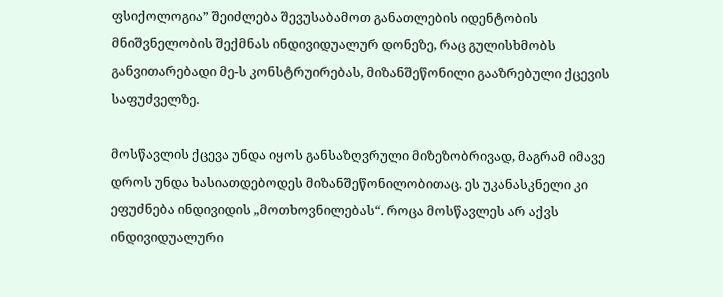ფსიქოლოგია” შეიძლება შევუსაბამოთ განათლების იდენტობის მნიშვნელობის შექმნას ინდივიდუალურ დონეზე, რაც გულისხმობს განვითარებადი მე-ს კონსტრუირებას, მიზანშეწონილი გააზრებული ქცევის საფუძველზე.

მოსწავლის ქცევა უნდა იყოს განსაზღვრული მიზეზობრივად, მაგრამ იმავე დროს უნდა ხასიათდებოდეს მიზანშეწონილობითაც. ეს უკანასკნელი კი ეფუძნება ინდივიდის „მოთხოვნილებას“. როცა მოსწავლეს არ აქვს ინდივიდუალური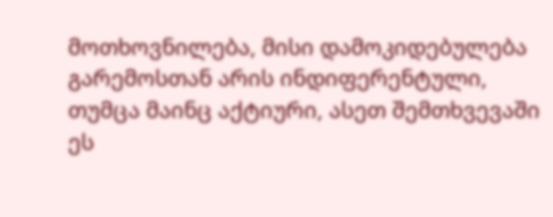მოთხოვნილება, მისი დამოკიდებულება გარემოსთან არის ინდიფერენტული, თუმცა მაინც აქტიური, ასეთ შემთხვევაში ეს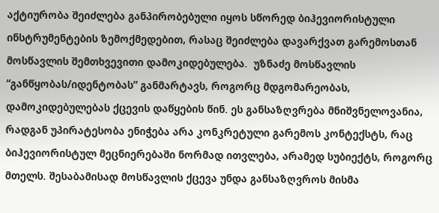აქტიურობა შეიძლება განპირობებული იყოს სწორედ ბიჰევიორისტული ინსტრუმენტების ზემოქმედებით, რასაც შეიძლება დავარქვათ გარემოსთან მოსწავლის შემთხვევითი დამოკიდებულება.  უზნაძე მოსწავლის “განწყობას/იდენტობას” განმარტავს, როგორც მდგომარეობას, დამოკიდებულებას ქცევის დაწყების წინ. ეს განსაზღვრება მნიშვნელოვანია, რადგან უპირატესობა ენიჭება არა კონკრეტული გარემოს კონტექსტს, რაც ბიჰევიორისტულ მეცნიერებაში ნორმად ითვლება, არამედ სუბიექტს, როგორც მთელს. შესაბამისად მოსწავლის ქცევა უნდა განსაზღვროს მისმა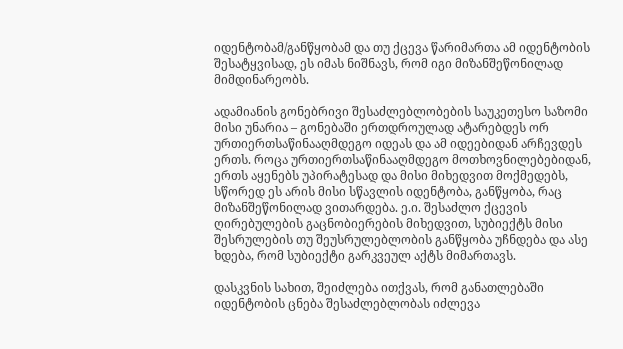იდენტობამ/განწყობამ და თუ ქცევა წარიმართა ამ იდენტობის შესატყვისად, ეს იმას ნიშნავს, რომ იგი მიზანშეწონილად მიმდინარეობს.

ადამიანის გონებრივი შესაძლებლობების საუკეთესო საზომი მისი უნარია – გონებაში ერთდროულად ატარებდეს ორ ურთიერთსაწინააღმდეგო იდეას და ამ იდეებიდან არჩევდეს ერთს. როცა ურთიერთსაწინააღმდეგო მოთხოვნილებებიდან, ერთს აყენებს უპირატესად და მისი მიხედვით მოქმედებს, სწორედ ეს არის მისი სწავლის იდენტობა, განწყობა, რაც მიზანშეწონილად ვითარდება. ე.ი. შესაძლო ქცევის ღირებულების გაცნობიერების მიხედვით, სუბიექტს მისი შესრულების თუ შეუსრულებლობის განწყობა უჩნდება და ასე ხდება, რომ სუბიექტი გარკვეულ აქტს მიმართავს.

დასკვნის სახით, შეიძლება ითქვას, რომ განათლებაში იდენტობის ცნება შესაძლებლობას იძლევა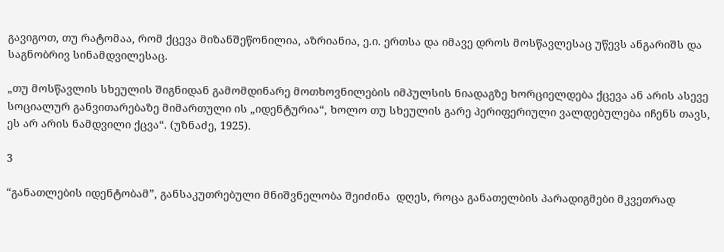გავიგოთ, თუ რატომაა, რომ ქცევა მიზანშეწონილია, აზრიანია, ე.ი. ერთსა და იმავე დროს მოსწავლესაც უწევს ანგარიშს და საგნობრივ სინამდვილესაც.

„თუ მოსწავლის სხეულის შიგნიდან გამომდინარე მოთხოვნილების იმპულსის ნიადაგზე ხორციელდება ქცევა ან არის ასევე სოციალურ განვითარებაზე მიმართული ის „იდენტურია“, ხოლო თუ სხეულის გარე პერიფერიული ვალდებულება იჩენს თავს, ეს არ არის ნამდვილი ქცვა“. (უზნაძე, 1925).

3

“განათლების იდენტობამ”, განსაკუთრებული მნიშვნელობა შეიძინა  დღეს, როცა განათელბის პარადიგმები მკვეთრად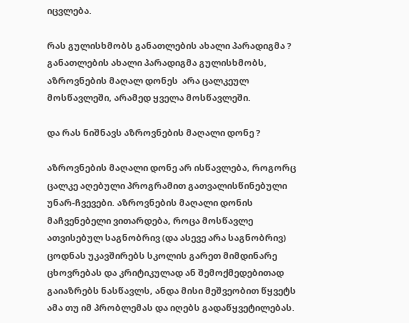იცვლება.

რას გულისხმობს განათლების ახალი პარადიგმა ? განათლების ახალი პარადიგმა გულისხმობს,  აზროვნების მაღალ დონეს  არა ცალკეულ მოსწავლეში, არამედ ყველა მოსწავლეში.

და რას ნიშნავს აზროვნების მაღალი დონე ?

აზროვნების მაღალი დონე არ ისწავლება, როგორც ცალკე აღებული პროგრამით გათვალისწინებული უნარ-ჩვევები. აზროვნების მაღალი დონის მაჩვენებელი ვითარდება, როცა მოსწავლე ათვისებულ საგნობრივ (და ასევე არა საგნობრივ) ცოდნას უკავშირებს სკოლის გარეთ მიმდინარე ცხოვრებას და კრიტიკულად ან შემოქმედებითად გაიაზრებს ნასწავლს, ანდა მისი მეშვეობით წყვეტს ამა თუ იმ პრობლემას და იღებს გადაწყვეტილებას.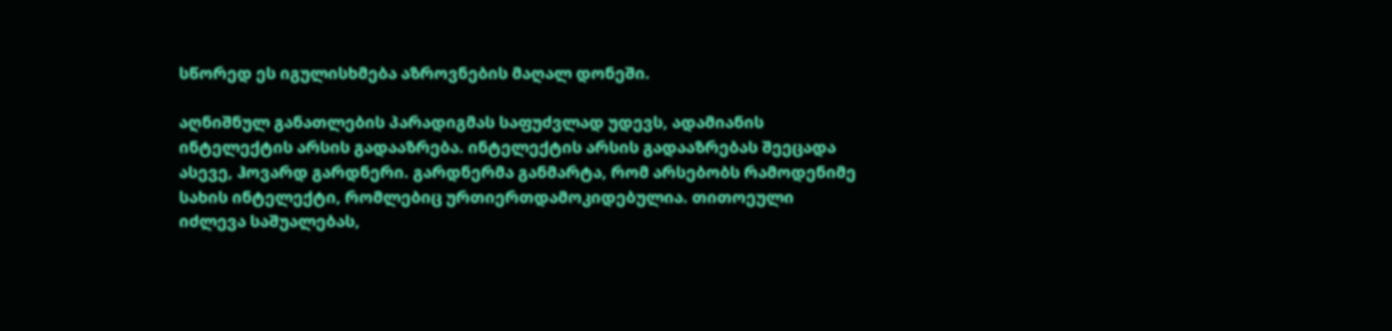სწორედ ეს იგულისხმება აზროვნების მაღალ დონეში.

აღნიშნულ განათლების პარადიგმას საფუძვლად უდევს, ადამიანის ინტელექტის არსის გადააზრება. ინტელექტის არსის გადააზრებას შეეცადა ასევე, ჰოვარდ გარდნერი. გარდნერმა განმარტა, რომ არსებობს რამოდენიმე სახის ინტელექტი, რომლებიც ურთიერთდამოკიდებულია. თითოეული იძლევა საშუალებას,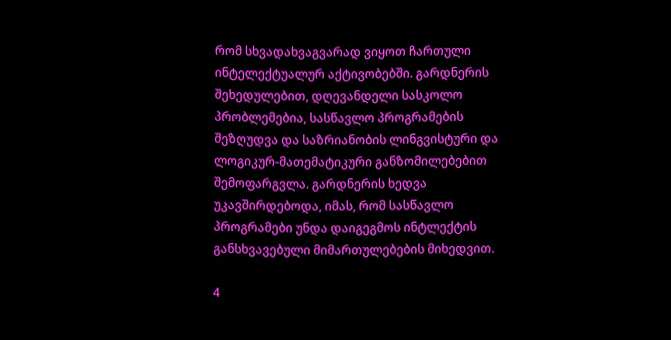რომ სხვადახვაგვარად ვიყოთ ჩართული ინტელექტუალურ აქტივობებში. გარდნერის შეხედულებით, დღევანდელი სასკოლო პრობლემებია, სასწავლო პროგრამების შეზღუდვა და საზრიანობის ლინგვისტური და ლოგიკურ-მათემატიკური განზომილებებით შემოფარგვლა. გარდნერის ხედვა უკავშირდებოდა, იმას, რომ სასწავლო პროგრამები უნდა დაიგეგმოს ინტლექტის განსხვავებული მიმართულებების მიხედვით.

4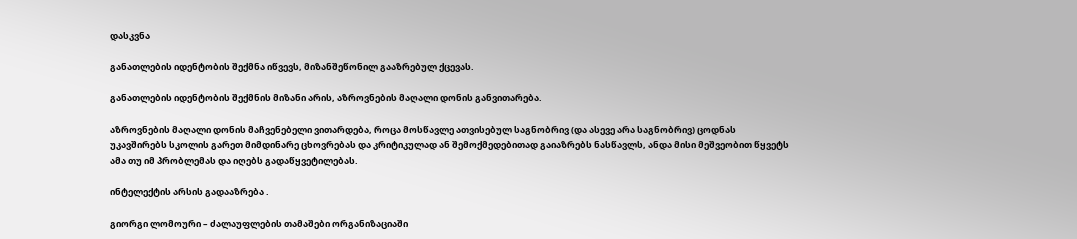დასკვნა

განათლების იდენტობის შექმნა იწვევს, მიზანშეწონილ გააზრებულ ქცევას.

განათლების იდენტობის შექმნის მიზანი არის, აზროვნების მაღალი დონის განვითარება.

აზროვნების მაღალი დონის მაჩვენებელი ვითარდება, როცა მოსწავლე ათვისებულ საგნობრივ (და ასევე არა საგნობრივ) ცოდნას უკავშირებს სკოლის გარეთ მიმდინარე ცხოვრებას და კრიტიკულად ან შემოქმედებითად გაიაზრებს ნასწავლს, ანდა მისი მეშვეობით წყვეტს ამა თუ იმ პრობლემას და იღებს გადაწყვეტილებას.

ინტელექტის არსის გადააზრება .

გიორგი ლომოური – ძალაუფლების თამაშები ორგანიზაციაში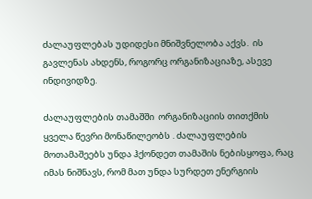ძალაუფლებას უდიდესი მნიშვნელობა აქვს.  ის გავლენას ახდენს, როგორც ორგანიზაციაზე, ასევე ინდივიდზე.

ძალაუფლების თამაშში  ორგანიზაციის თითქმის ყველა წევრი მონაწილეობს . ძალაუფლების მოთამაშეებს უნდა ჰქონდეთ თამაშის ნებისყოფა, რაც იმას ნიშნავს, რომ მათ უნდა სურდეთ ენერგიის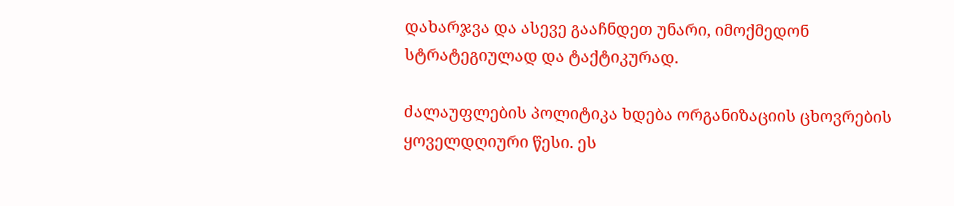დახარჯვა და ასევე გააჩნდეთ უნარი, იმოქმედონ სტრატეგიულად და ტაქტიკურად.

ძალაუფლების პოლიტიკა ხდება ორგანიზაციის ცხოვრების ყოველდღიური წესი. ეს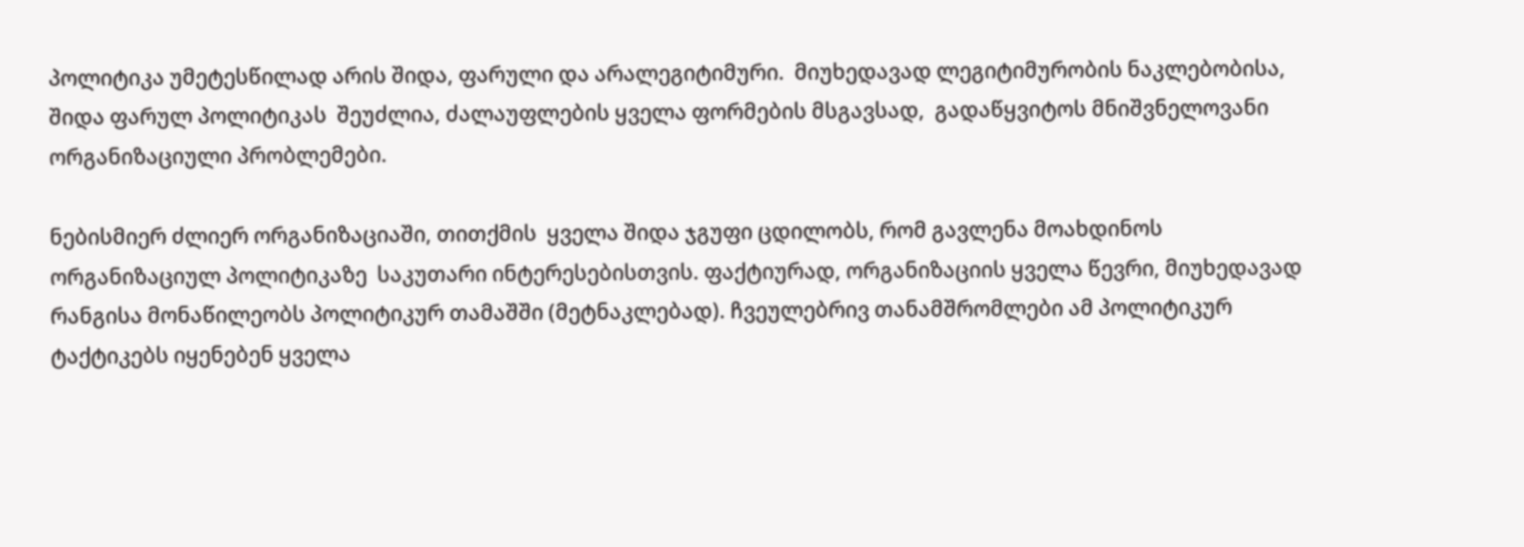პოლიტიკა უმეტესწილად არის შიდა, ფარული და არალეგიტიმური.  მიუხედავად ლეგიტიმურობის ნაკლებობისა, შიდა ფარულ პოლიტიკას  შეუძლია, ძალაუფლების ყველა ფორმების მსგავსად,  გადაწყვიტოს მნიშვნელოვანი ორგანიზაციული პრობლემები.

ნებისმიერ ძლიერ ორგანიზაციაში, თითქმის  ყველა შიდა ჯგუფი ცდილობს, რომ გავლენა მოახდინოს ორგანიზაციულ პოლიტიკაზე  საკუთარი ინტერესებისთვის. ფაქტიურად, ორგანიზაციის ყველა წევრი, მიუხედავად რანგისა მონაწილეობს პოლიტიკურ თამაშში (მეტნაკლებად). ჩვეულებრივ თანამშრომლები ამ პოლიტიკურ ტაქტიკებს იყენებენ ყველა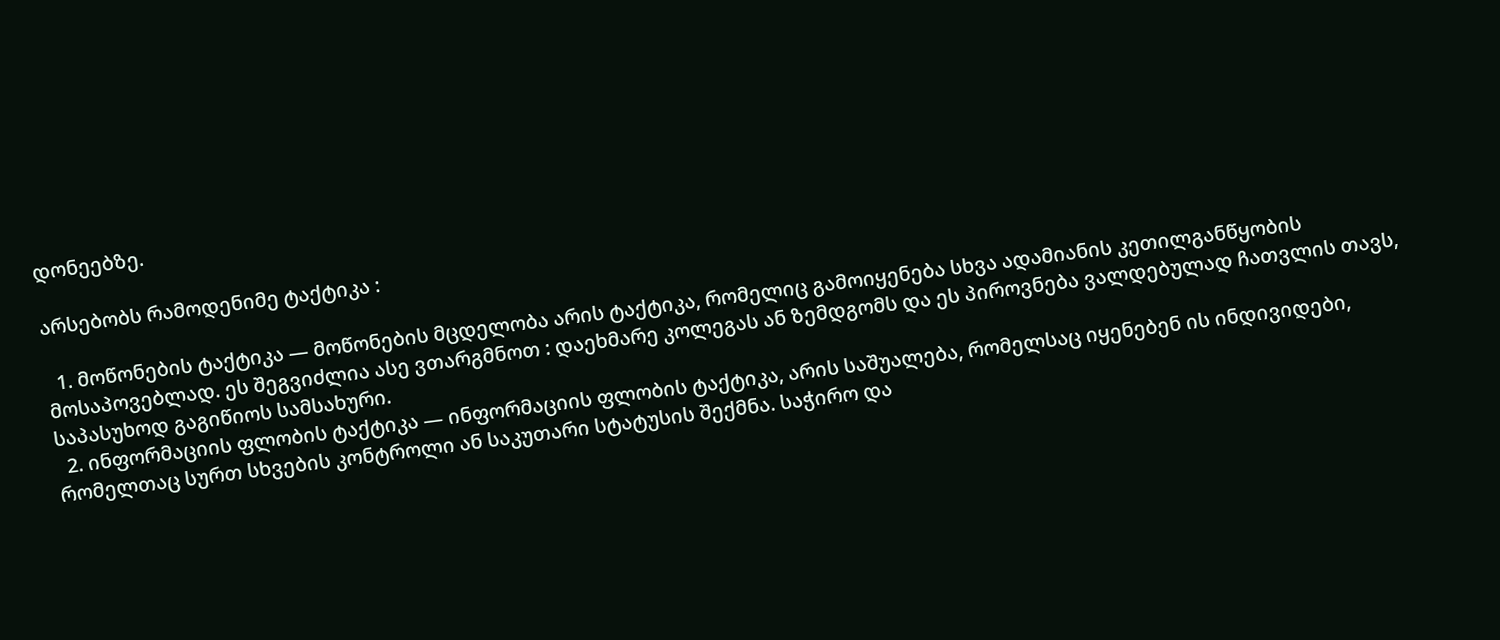დონეებზე.

არსებობს რამოდენიმე ტაქტიკა :

  1. მოწონების ტაქტიკა — მოწონების მცდელობა არის ტაქტიკა, რომელიც გამოიყენება სხვა ადამიანის კეთილგანწყობის მოსაპოვებლად. ეს შეგვიძლია ასე ვთარგმნოთ : დაეხმარე კოლეგას ან ზემდგომს და ეს პიროვნება ვალდებულად ჩათვლის თავს, საპასუხოდ გაგიწიოს სამსახური.
  2. ინფორმაციის ფლობის ტაქტიკა — ინფორმაციის ფლობის ტაქტიკა, არის საშუალება, რომელსაც იყენებენ ის ინდივიდები, რომელთაც სურთ სხვების კონტროლი ან საკუთარი სტატუსის შექმნა. საჭირო და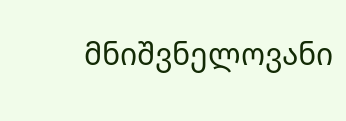მნიშვნელოვანი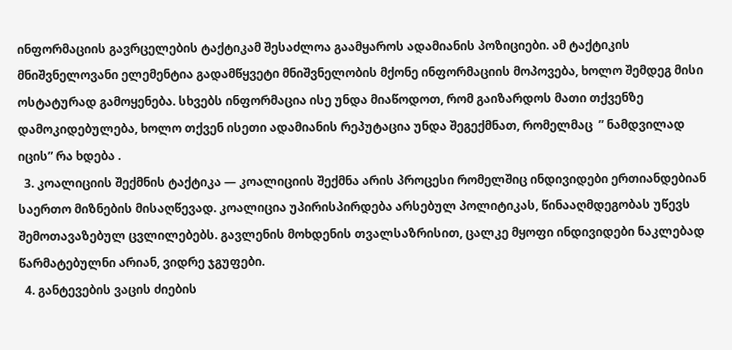ინფორმაციის გავრცელების ტაქტიკამ შესაძლოა გაამყაროს ადამიანის პოზიციები. ამ ტაქტიკის მნიშვნელოვანი ელემენტია გადამწყვეტი მნიშვნელობის მქონე ინფორმაციის მოპოვება, ხოლო შემდეგ მისი ოსტატურად გამოყენება. სხვებს ინფორმაცია ისე უნდა მიაწოდოთ, რომ გაიზარდოს მათი თქვენზე დამოკიდებულება, ხოლო თქვენ ისეთი ადამიანის რეპუტაცია უნდა შეგექმნათ, რომელმაც  ” ნამდვილად იცის” რა ხდება .
  3. კოალიციის შექმნის ტაქტიკა — კოალიციის შექმნა არის პროცესი რომელშიც ინდივიდები ერთიანდებიან საერთო მიზნების მისაღწევად. კოალიცია უპირისპირდება არსებულ პოლიტიკას, წინააღმდეგობას უწევს შემოთავაზებულ ცვლილებებს. გავლენის მოხდენის თვალსაზრისით, ცალკე მყოფი ინდივიდები ნაკლებად წარმატებულნი არიან, ვიდრე ჯგუფები.
  4. განტევების ვაცის ძიების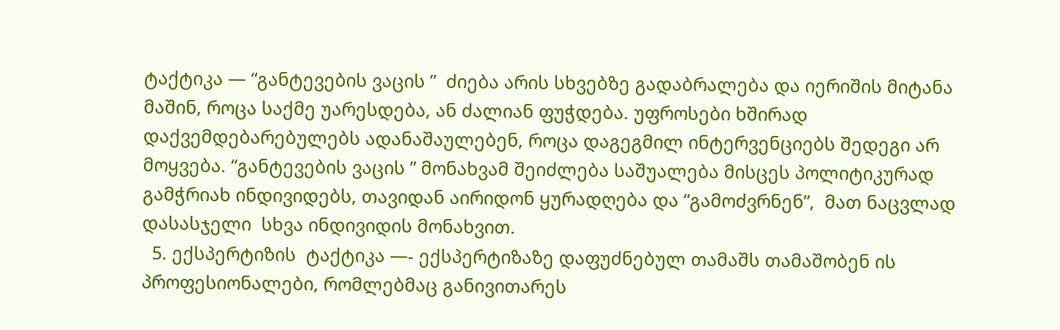ტაქტიკა — “განტევების ვაცის ”  ძიება არის სხვებზე გადაბრალება და იერიშის მიტანა მაშინ, როცა საქმე უარესდება, ან ძალიან ფუჭდება. უფროსები ხშირად დაქვემდებარებულებს ადანაშაულებენ, როცა დაგეგმილ ინტერვენციებს შედეგი არ მოყვება. “განტევების ვაცის ” მონახვამ შეიძლება საშუალება მისცეს პოლიტიკურად გამჭრიახ ინდივიდებს, თავიდან აირიდონ ყურადღება და “გამოძვრნენ”,  მათ ნაცვლად დასასჯელი  სხვა ინდივიდის მონახვით.
  5. ექსპერტიზის  ტაქტიკა —- ექსპერტიზაზე დაფუძნებულ თამაშს თამაშობენ ის პროფესიონალები, რომლებმაც განივითარეს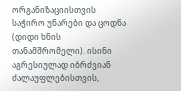ორგანიზაციისთვის საჭირო უნარები და ცოდნა (დიდი ხნის თანამშრომელი). ისინი აგრესიულად იბრძვიან ძალაუფლებისთვის,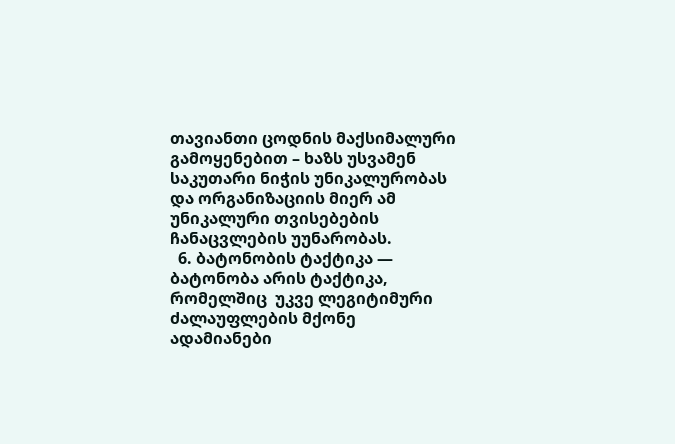თავიანთი ცოდნის მაქსიმალური გამოყენებით – ხაზს უსვამენ საკუთარი ნიჭის უნიკალურობას და ორგანიზაციის მიერ ამ უნიკალური თვისებების ჩანაცვლების უუნარობას.
  6. ბატონობის ტაქტიკა — ბატონობა არის ტაქტიკა, რომელშიც  უკვე ლეგიტიმური ძალაუფლების მქონე ადამიანები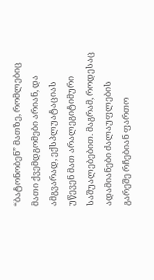“ბატონობენ” მათზე, რომლებიც მათი ქვემდგომები არიან, და ამგვარად, ექსპლუატაციას უწევენ მათ არალეგიტიმური საშუალებებით. მაგრამ, როდესაც  ადამიანები ძალაუფლების გარეშე რჩებიან ფართო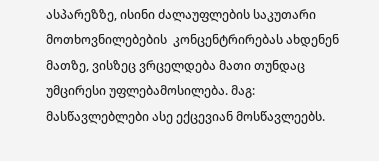ასპარეზზე, ისინი ძალაუფლების საკუთარი მოთხოვნილებების  კონცენტრირებას ახდენენ მათზე, ვისზეც ვრცელდება მათი თუნდაც უმცირესი უფლებამოსილება. მაგ: მასწავლებლები ასე ექცევიან მოსწავლეებს.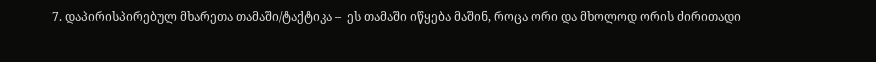7. დაპირისპირებულ მხარეთა თამაში/ტაქტიკა –  ეს თამაში იწყება მაშინ, როცა ორი და მხოლოდ ორის ძირითადი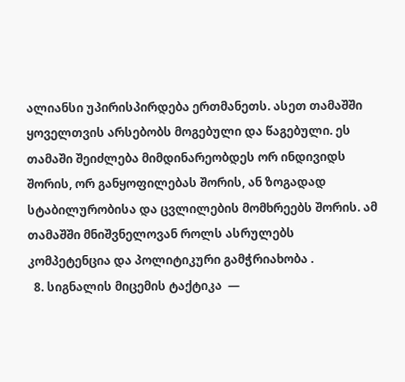ალიანსი უპირისპირდება ერთმანეთს. ასეთ თამაშში ყოველთვის არსებობს მოგებული და წაგებული. ეს თამაში შეიძლება მიმდინარეობდეს ორ ინდივიდს  შორის, ორ განყოფილებას შორის, ან ზოგადად სტაბილურობისა და ცვლილების მომხრეებს შორის. ამ თამაშში მნიშვნელოვან როლს ასრულებს კომპეტენცია და პოლიტიკური გამჭრიახობა .
  8. სიგნალის მიცემის ტაქტიკა  —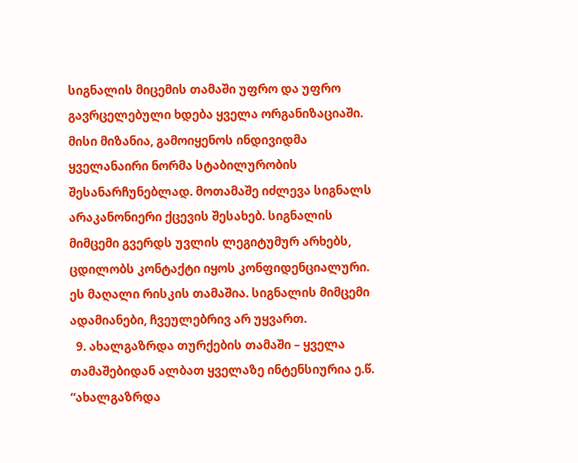სიგნალის მიცემის თამაში უფრო და უფრო გავრცელებული ხდება ყველა ორგანიზაციაში. მისი მიზანია, გამოიყენოს ინდივიდმა ყველანაირი ნორმა სტაბილურობის შესანარჩუნებლად. მოთამაშე იძლევა სიგნალს არაკანონიერი ქცევის შესახებ. სიგნალის მიმცემი გვერდს უვლის ლეგიტუმურ არხებს, ცდილობს კონტაქტი იყოს კონფიდენციალური. ეს მაღალი რისკის თამაშია. სიგნალის მიმცემი ადამიანები, ჩვეულებრივ არ უყვართ.
  9. ახალგაზრდა თურქების თამაში – ყველა თამაშებიდან ალბათ ყველაზე ინტენსიურია ე.წ. “ახალგაზრდა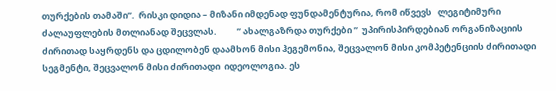თურქების თამაში”.  რისკი დიდია – მიზანი იმდენად ფუნდამენტურია, რომ იწვევს   ლეგიტიმური ძალაუფლების მთლიანად შეცვლას.          ” ახალგაზრდა თურქები ”  უპირისპირდებიან ორგანიზაციის ძირითად საყრდენს და ცდილობენ დაამხონ მისი ჰეგემონია, შეცვალონ მისი კომპეტენციის ძირითადი სეგმენტი, შეცვალონ მისი ძირითადი  იდეოლოგია. ეს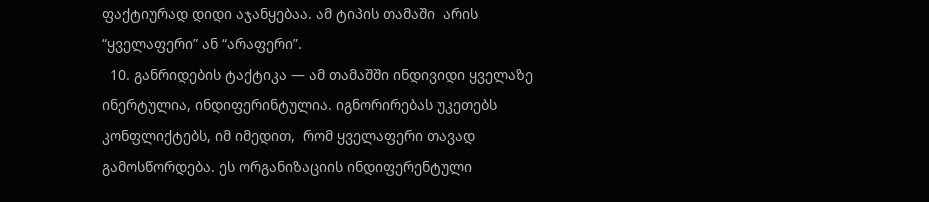ფაქტიურად დიდი აჯანყებაა. ამ ტიპის თამაში  არის “ყველაფერი” ან “არაფერი”.
  10. განრიდების ტაქტიკა — ამ თამაშში ინდივიდი ყველაზე ინერტულია, ინდიფერინტულია. იგნორირებას უკეთებს  კონფლიქტებს, იმ იმედით,  რომ ყველაფერი თავად გამოსწორდება. ეს ორგანიზაციის ინდიფერენტული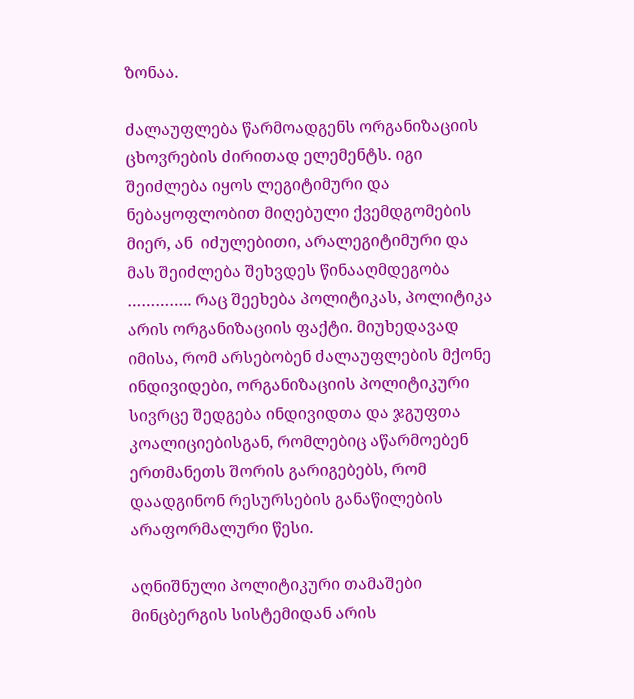ზონაა.

ძალაუფლება წარმოადგენს ორგანიზაციის ცხოვრების ძირითად ელემენტს. იგი შეიძლება იყოს ლეგიტიმური და ნებაყოფლობით მიღებული ქვემდგომების მიერ, ან  იძულებითი, არალეგიტიმური და მას შეიძლება შეხვდეს წინააღმდეგობა ………….. რაც შეეხება პოლიტიკას, პოლიტიკა არის ორგანიზაციის ფაქტი. მიუხედავად იმისა, რომ არსებობენ ძალაუფლების მქონე ინდივიდები, ორგანიზაციის პოლიტიკური სივრცე შედგება ინდივიდთა და ჯგუფთა კოალიციებისგან, რომლებიც აწარმოებენ ერთმანეთს შორის გარიგებებს, რომ დაადგინონ რესურსების განაწილების არაფორმალური წესი.

აღნიშნული პოლიტიკური თამაშები მინცბერგის სისტემიდან არის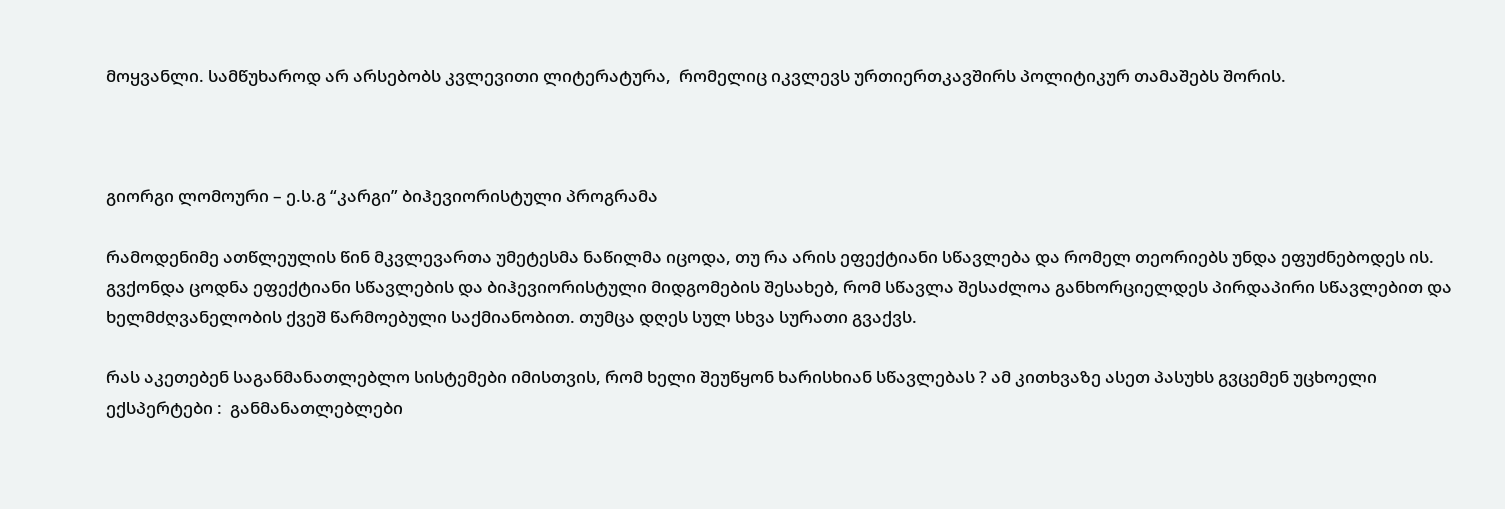მოყვანლი. სამწუხაროდ არ არსებობს კვლევითი ლიტერატურა,  რომელიც იკვლევს ურთიერთკავშირს პოლიტიკურ თამაშებს შორის.



გიორგი ლომოური – ე.ს.გ “კარგი” ბიჰევიორისტული პროგრამა

რამოდენიმე ათწლეულის წინ მკვლევართა უმეტესმა ნაწილმა იცოდა, თუ რა არის ეფექტიანი სწავლება და რომელ თეორიებს უნდა ეფუძნებოდეს ის. გვქონდა ცოდნა ეფექტიანი სწავლების და ბიჰევიორისტული მიდგომების შესახებ, რომ სწავლა შესაძლოა განხორციელდეს პირდაპირი სწავლებით და ხელმძღვანელობის ქვეშ წარმოებული საქმიანობით. თუმცა დღეს სულ სხვა სურათი გვაქვს.

რას აკეთებენ საგანმანათლებლო სისტემები იმისთვის, რომ ხელი შეუწყონ ხარისხიან სწავლებას ? ამ კითხვაზე ასეთ პასუხს გვცემენ უცხოელი ექსპერტები :  განმანათლებლები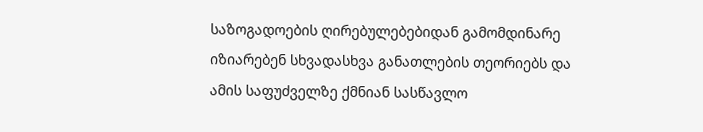საზოგადოების ღირებულებებიდან გამომდინარე იზიარებენ სხვადასხვა განათლების თეორიებს და ამის საფუძველზე ქმნიან სასწავლო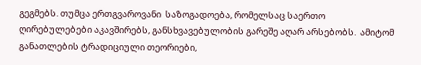გეგმებს. თუმცა ერთგვაროვანი  საზოგადოება, რომელსაც საერთო ღირებულებები აკავშირებს, განსხვავებულობის გარეშე აღარ არსებობს.  ამიტომ განათლების ტრადიციული თეორიები,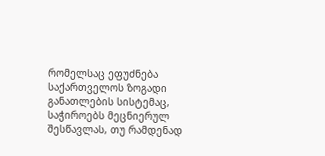რომელსაც ეფუძნება საქართველოს ზოგადი განათლების სისტემაც, საჭიროებს მეცნიერულ შესწავლას, თუ რამდენად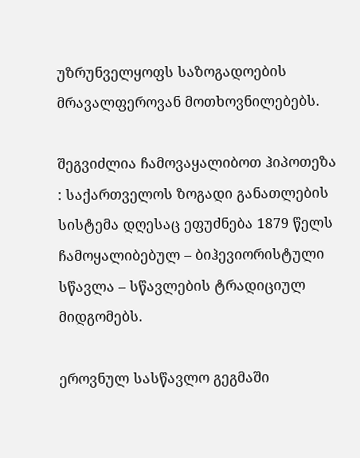უზრუნველყოფს საზოგადოების მრავალფეროვან მოთხოვნილებებს.

შეგვიძლია ჩამოვაყალიბოთ ჰიპოთეზა : საქართველოს ზოგადი განათლების სისტემა დღესაც ეფუძნება 1879 წელს ჩამოყალიბებულ – ბიჰევიორისტული სწავლა – სწავლების ტრადიციულ მიდგომებს.

ეროვნულ სასწავლო გეგმაში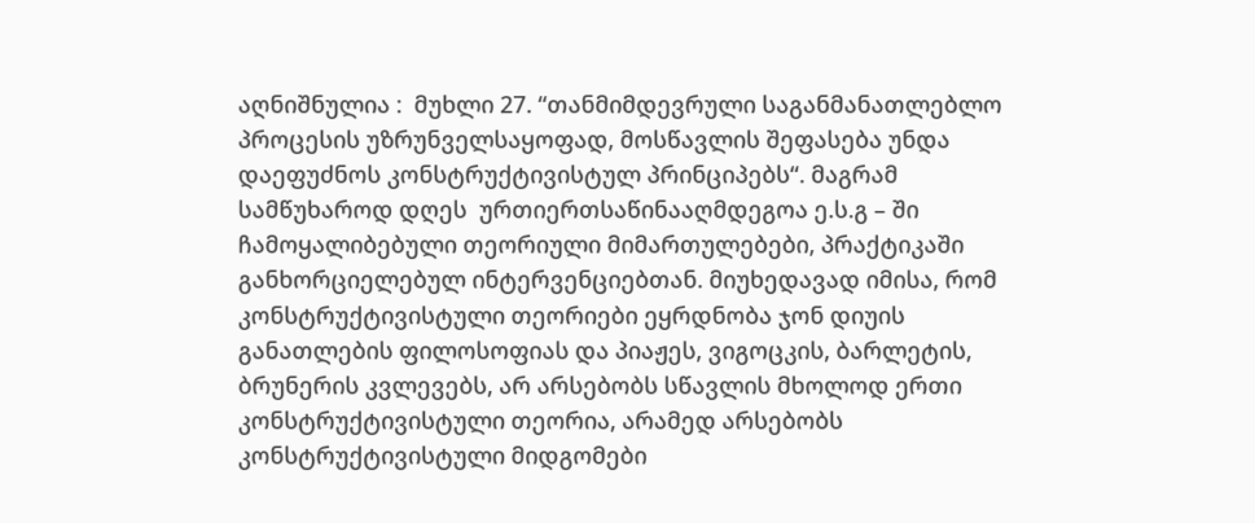აღნიშნულია :  მუხლი 27. “თანმიმდევრული საგანმანათლებლო პროცესის უზრუნველსაყოფად, მოსწავლის შეფასება უნდა დაეფუძნოს კონსტრუქტივისტულ პრინციპებს“. მაგრამ სამწუხაროდ დღეს  ურთიერთსაწინააღმდეგოა ე.ს.გ – ში ჩამოყალიბებული თეორიული მიმართულებები, პრაქტიკაში განხორციელებულ ინტერვენციებთან. მიუხედავად იმისა, რომ კონსტრუქტივისტული თეორიები ეყრდნობა ჯონ დიუის განათლების ფილოსოფიას და პიაჟეს, ვიგოცკის, ბარლეტის, ბრუნერის კვლევებს, არ არსებობს სწავლის მხოლოდ ერთი კონსტრუქტივისტული თეორია, არამედ არსებობს კონსტრუქტივისტული მიდგომები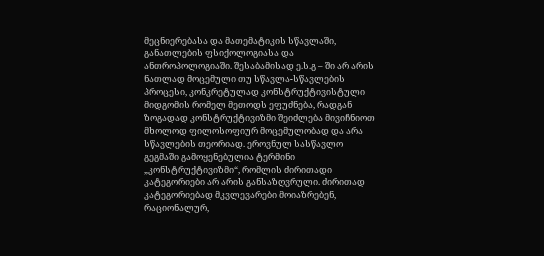მეცნიერებასა და მათემატიკის სწავლაში, განათლების ფსიქოლოგიასა და ანთროპოლოგიაში. შესაბამისად ე.ს.გ – ში არ არის ნათლად მოცემული თუ სწავლა-სწავლების პროცესი, კონკრეტულად კონსტრუქტივისტული მიდგომის რომელ მეთოდს ეფუძნება, რადგან ზოგადად კონსტრუქტივიზმი შეიძლება მივიჩნიოთ მხოლოდ ფილოსოფიურ მოცემულობად და არა სწავლების თეორიად. ეროვნულ სასწავლო გეგმაში გამოყენებულია ტერმინი „კონსტრუქტივიზმი“, რომლის ძირითადი კატეგორიები არ არის განსაზღვრული. ძირითად კატეგორიებად მკვლევარები მოიაზრებენ, რაციონალურ,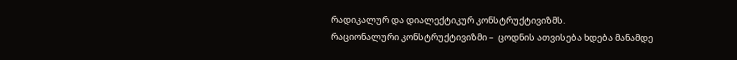რადიკალურ და დიალექტიკურ კონსტრუქტივიზმს.
რაციონალური კონსტრუქტივიზმი –  ცოდნის ათვისება ხდება მანამდე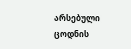არსებული ცოდნის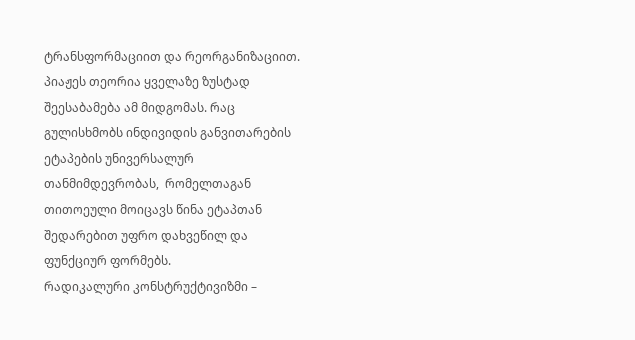ტრანსფორმაციით და რეორგანიზაციით. პიაჟეს თეორია ყველაზე ზუსტად შეესაბამება ამ მიდგომას. რაც გულისხმობს ინდივიდის განვითარების ეტაპების უნივერსალურ თანმიმდევრობას,  რომელთაგან თითოეული მოიცავს წინა ეტაპთან შედარებით უფრო დახვეწილ და ფუნქციურ ფორმებს.
რადიკალური კონსტრუქტივიზმი –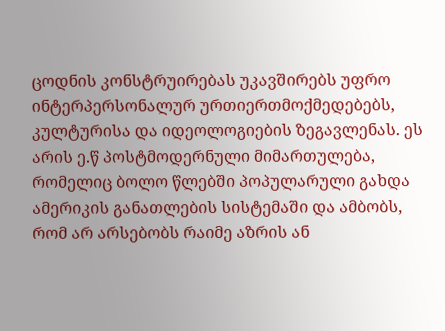ცოდნის კონსტრუირებას უკავშირებს უფრო ინტერპერსონალურ ურთიერთმოქმედებებს, კულტურისა და იდეოლოგიების ზეგავლენას. ეს არის ე.წ პოსტმოდერნული მიმართულება, რომელიც ბოლო წლებში პოპულარული გახდა ამერიკის განათლების სისტემაში და ამბობს, რომ არ არსებობს რაიმე აზრის ან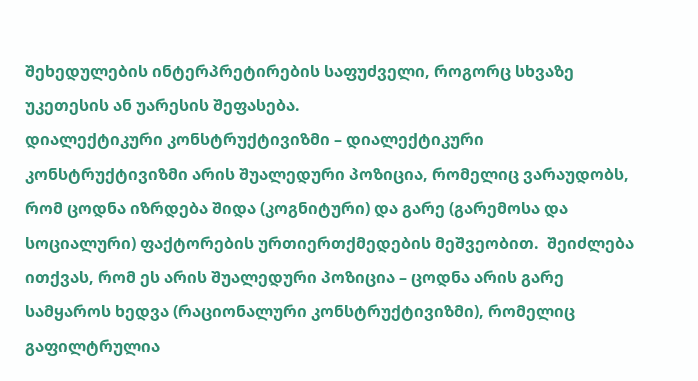შეხედულების ინტერპრეტირების საფუძველი, როგორც სხვაზე უკეთესის ან უარესის შეფასება.
დიალექტიკური კონსტრუქტივიზმი – დიალექტიკური კონსტრუქტივიზმი არის შუალედური პოზიცია, რომელიც ვარაუდობს, რომ ცოდნა იზრდება შიდა (კოგნიტური) და გარე (გარემოსა და სოციალური) ფაქტორების ურთიერთქმედების მეშვეობით.  შეიძლება ითქვას, რომ ეს არის შუალედური პოზიცია – ცოდნა არის გარე სამყაროს ხედვა (რაციონალური კონსტრუქტივიზმი), რომელიც გაფილტრულია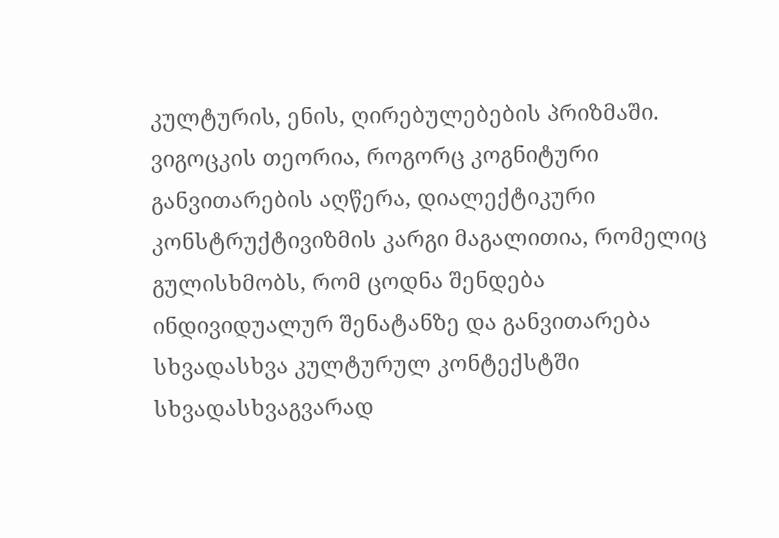კულტურის, ენის, ღირებულებების პრიზმაში. ვიგოცკის თეორია, როგორც კოგნიტური განვითარების აღწერა, დიალექტიკური კონსტრუქტივიზმის კარგი მაგალითია, რომელიც გულისხმობს, რომ ცოდნა შენდება ინდივიდუალურ შენატანზე და განვითარება სხვადასხვა კულტურულ კონტექსტში სხვადასხვაგვარად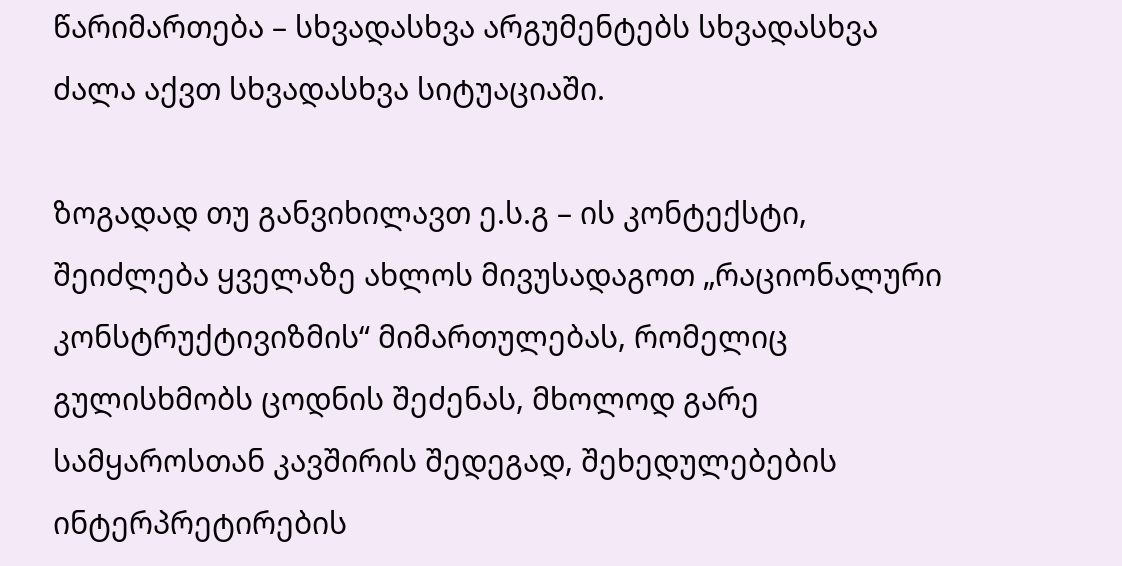წარიმართება – სხვადასხვა არგუმენტებს სხვადასხვა ძალა აქვთ სხვადასხვა სიტუაციაში.

ზოგადად თუ განვიხილავთ ე.ს.გ – ის კონტექსტი, შეიძლება ყველაზე ახლოს მივუსადაგოთ „რაციონალური კონსტრუქტივიზმის“ მიმართულებას, რომელიც გულისხმობს ცოდნის შეძენას, მხოლოდ გარე სამყაროსთან კავშირის შედეგად, შეხედულებების ინტერპრეტირების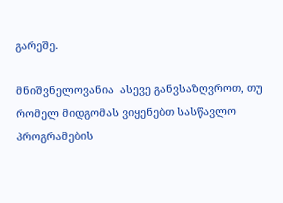გარეშე.

მნიშვნელოვანია  ასევე განვსაზღვროთ, თუ რომელ მიდგომას ვიყენებთ სასწავლო პროგრამების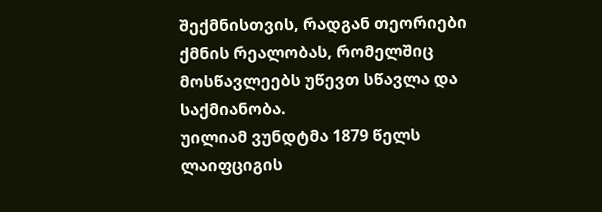შექმნისთვის, რადგან თეორიები ქმნის რეალობას, რომელშიც მოსწავლეებს უწევთ სწავლა და საქმიანობა.
უილიამ ვუნდტმა 1879 წელს ლაიფციგის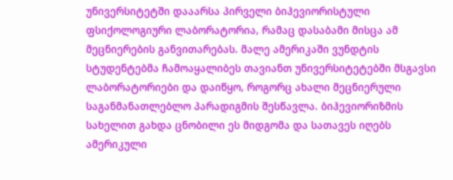უნივერსიტეტში დააარსა პირველი ბიჰევიორისტული ფსიქოლოგიური ლაბორატორია, რამაც დასაბამი მისცა ამ მეცნიერების განვითარებას. მალე ამერიკაში ვუნდტის სტუდენტებმა ჩამოაყალიბეს თავიანთ უნივერსიტეტებში მსგავსი ლაბორატორიები და დაიწყო, როგორც ახალი მეცნიერული საგანმანათლებლო პარადიგმის შესწავლა. ბიჰევიორიზმის სახელით გახდა ცნობილი ეს მიდგომა და სათავეს იღებს ამერიკული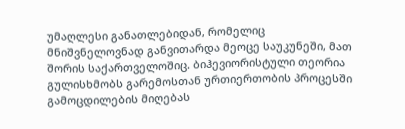უმაღლესი განათლებიდან, რომელიც მნიშვნელოვნად განვითარდა მეოცე საუკუნეში, მათ შორის საქართველოშიც. ბიჰევიორისტული თეორია გულისხმობს გარემოსთან ურთიერთობის პროცესში გამოცდილების მიღებას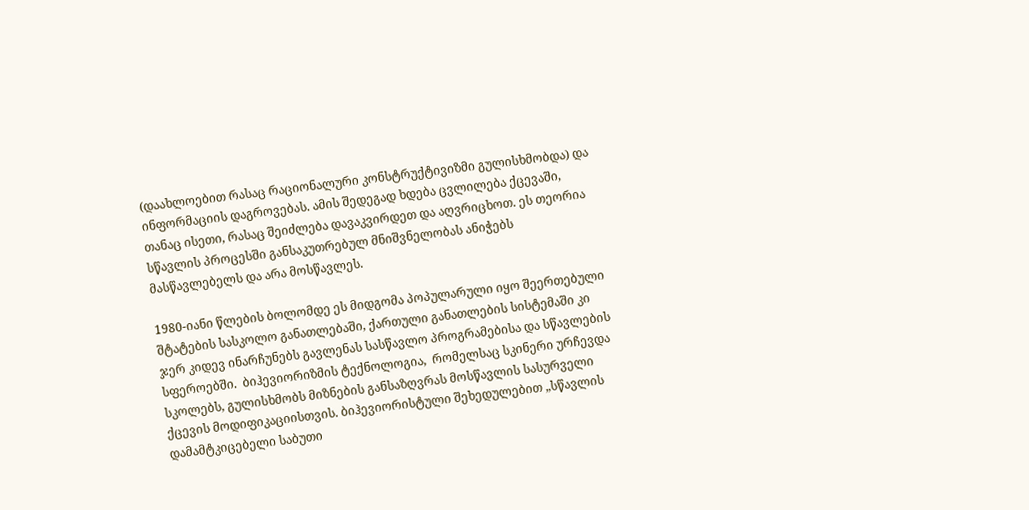(დაახლოებით რასაც რაციონალური კონსტრუქტივიზმი გულისხმობდა) და ინფორმაციის დაგროვებას. ამის შედეგად ხდება ცვლილება ქცევაში, თანაც ისეთი, რასაც შეიძლება დავაკვირდეთ და აღვრიცხოთ. ეს თეორია სწავლის პროცესში განსაკუთრებულ მნიშვნელობას ანიჭებს მასწავლებელს და არა მოსწავლეს.

1980-იანი წლების ბოლომდე ეს მიდგომა პოპულარული იყო შეერთებული შტატების სასკოლო განათლებაში, ქართული განათლების სისტემაში კი ჯერ კიდევ ინარჩუნებს გავლენას სასწავლო პროგრამებისა და სწავლების სფეროებში.  ბიჰევიორიზმის ტექნოლოგია,  რომელსაც სკინერი ურჩევდა სკოლებს, გულისხმობს მიზნების განსაზღვრას მოსწავლის სასურველი ქცევის მოდიფიკაციისთვის. ბიჰევიორისტული შეხედულებით „სწავლის დამამტკიცებელი საბუთი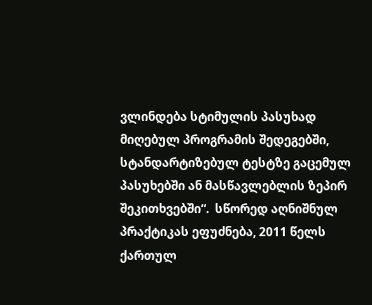ვლინდება სტიმულის პასუხად მიღებულ პროგრამის შედეგებში, სტანდარტიზებულ ტესტზე გაცემულ პასუხებში ან მასწავლებლის ზეპირ შეკითხვებში“.  სწორედ აღნიშნულ პრაქტიკას ეფუძნება, 2011 წელს ქართულ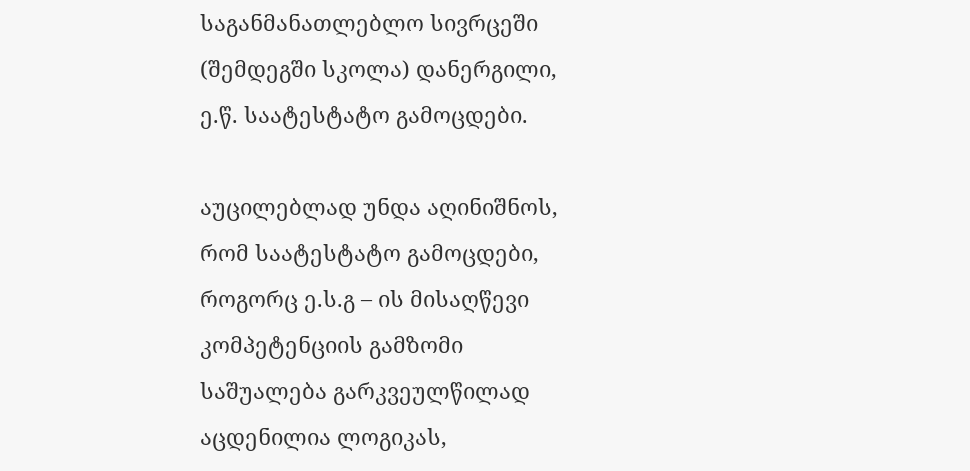საგანმანათლებლო სივრცეში (შემდეგში სკოლა) დანერგილი, ე.წ. საატესტატო გამოცდები.

აუცილებლად უნდა აღინიშნოს, რომ საატესტატო გამოცდები, როგორც ე.ს.გ – ის მისაღწევი კომპეტენციის გამზომი საშუალება გარკვეულწილად აცდენილია ლოგიკას,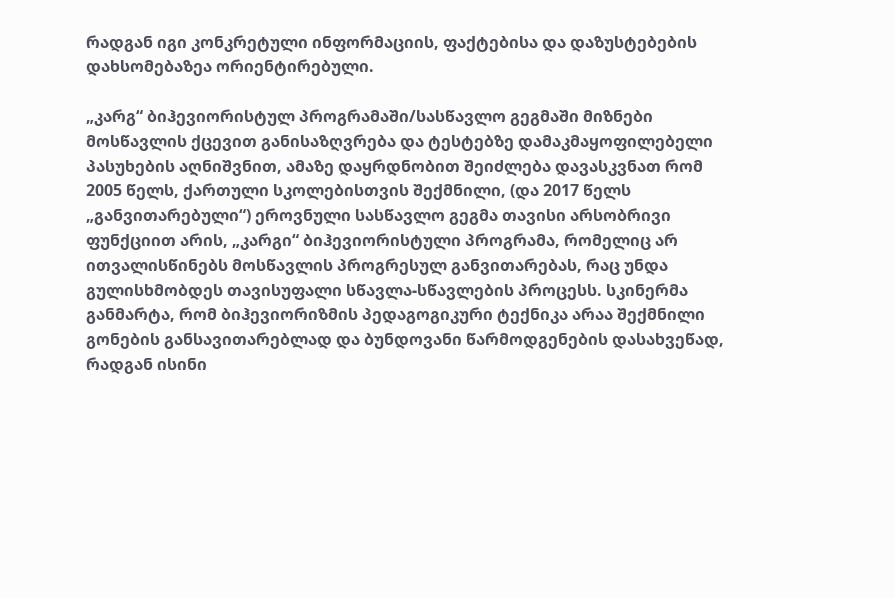რადგან იგი კონკრეტული ინფორმაციის, ფაქტებისა და დაზუსტებების დახსომებაზეა ორიენტირებული.

„კარგ“ ბიჰევიორისტულ პროგრამაში/სასწავლო გეგმაში მიზნები მოსწავლის ქცევით განისაზღვრება და ტესტებზე დამაკმაყოფილებელი პასუხების აღნიშვნით, ამაზე დაყრდნობით შეიძლება დავასკვნათ რომ 2005 წელს, ქართული სკოლებისთვის შექმნილი, (და 2017 წელს „განვითარებული“) ეროვნული სასწავლო გეგმა თავისი არსობრივი ფუნქციით არის, „კარგი“ ბიჰევიორისტული პროგრამა, რომელიც არ ითვალისწინებს მოსწავლის პროგრესულ განვითარებას, რაც უნდა გულისხმობდეს თავისუფალი სწავლა-სწავლების პროცესს. სკინერმა განმარტა, რომ ბიჰევიორიზმის პედაგოგიკური ტექნიკა არაა შექმნილი გონების განსავითარებლად და ბუნდოვანი წარმოდგენების დასახვეწად, რადგან ისინი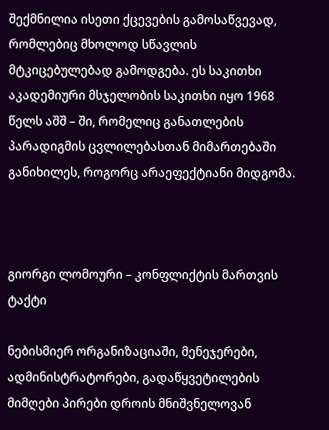შექმნილია ისეთი ქცევების გამოსაწვევად,  რომლებიც მხოლოდ სწავლის მტკიცებულებად გამოდგება. ეს საკითხი აკადემიური მსჯელობის საკითხი იყო 1968 წელს აშშ – ში, რომელიც განათლების პარადიგმის ცვლილებასთან მიმართებაში განიხილეს, როგორც არაეფექტიანი მიდგომა.



გიორგი ლომოური – კონფლიქტის მართვის ტაქტი

ნებისმიერ ორგანიზაციაში, მენეჯერები, ადმინისტრატორები, გადაწყვეტილების მიმღები პირები დროის მნიშვნელოვან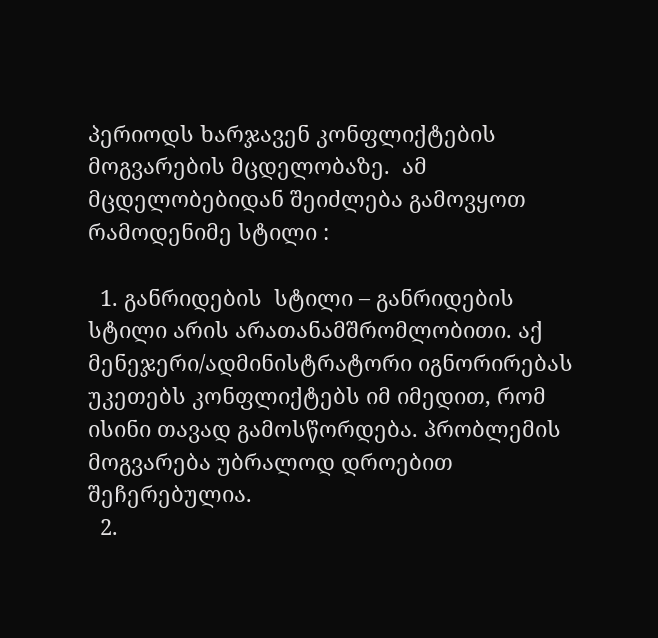პერიოდს ხარჯავენ კონფლიქტების მოგვარების მცდელობაზე.  ამ მცდელობებიდან შეიძლება გამოვყოთ რამოდენიმე სტილი :

  1. განრიდების  სტილი – განრიდების სტილი არის არათანამშრომლობითი. აქ მენეჯერი/ადმინისტრატორი იგნორირებას უკეთებს კონფლიქტებს იმ იმედით, რომ ისინი თავად გამოსწორდება. პრობლემის მოგვარება უბრალოდ დროებით შეჩერებულია.
  2.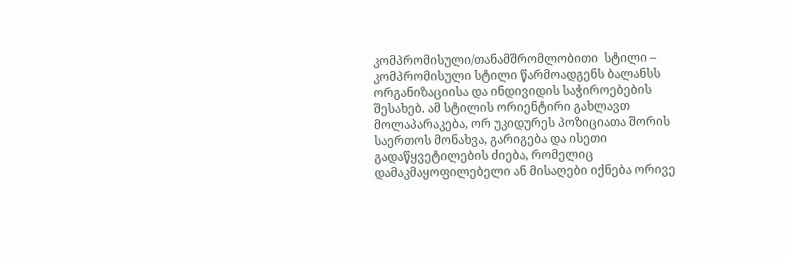კომპრომისული/თანამშრომლობითი  სტილი – კომპრომისული სტილი წარმოადგენს ბალანსს ორგანიზაციისა და ინდივიდის საჭიროებების შესახებ. ამ სტილის ორიენტირი გახლავთ  მოლაპარაკება, ორ უკიდურეს პოზიციათა შორის საერთოს მონახვა, გარიგება და ისეთი გადაწყვეტილების ძიება, რომელიც დამაკმაყოფილებელი ან მისაღები იქნება ორივე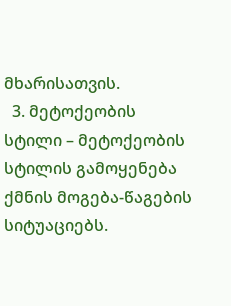მხარისათვის.
  3. მეტოქეობის სტილი – მეტოქეობის სტილის გამოყენება ქმნის მოგება-წაგების სიტუაციებს.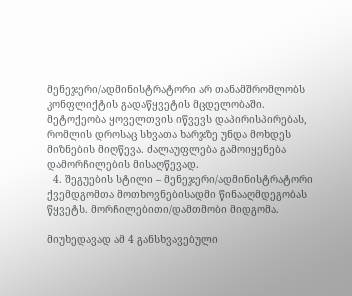მენეჯერი/ადმინისტრატორი არ თანამშრომლობს კონფლიქტის გადაწყვეტის მცდელობაში. მეტოქეობა ყოველთვის იწვევს დაპირისპირებას, რომლის დროსაც სხვათა ხარჯზე უნდა მოხდეს მიზნების მიღწევა. ძალაუფლება გამოიყენება დამორჩილების მისაღწევად.
  4. შეგუების სტილი – მენეჯერი/ადმინისტრატორი ქვემდგომთა მოთხოვნებისადმი წინააღმდეგობას წყვეტს. მორჩილებითი/დამთმობი მიდგომა.

მიუხედავად ამ 4 განსხვავებული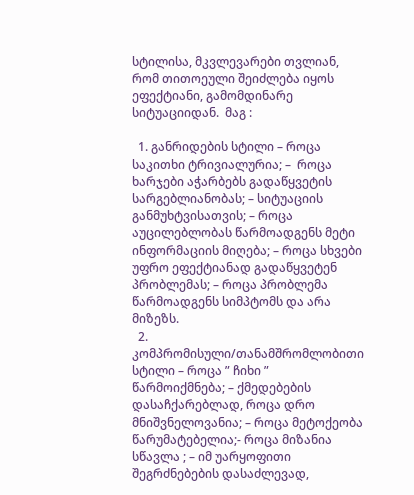სტილისა, მკვლევარები თვლიან, რომ თითოეული შეიძლება იყოს ეფექტიანი, გამომდინარე სიტუაციიდან.  მაგ :

  1. განრიდების სტილი – როცა საკითხი ტრივიალურია; –  როცა ხარჯები აჭარბებს გადაწყვეტის სარგებლიანობას; – სიტუაციის განმუხტვისათვის; – როცა აუცილებლობას წარმოადგენს მეტი ინფორმაციის მიღება; – როცა სხვები უფრო ეფექტიანად გადაწყვეტენ პრობლემას; – როცა პრობლემა წარმოადგენს სიმპტომს და არა მიზეზს.
  2. კომპრომისული/თანამშრომლობითი სტილი – როცა ” ჩიხი ” წარმოიქმნება; – ქმედებების დასაჩქარებლად, როცა დრო მნიშვნელოვანია; – როცა მეტოქეობა წარუმატებელია;- როცა მიზანია სწავლა ; – იმ უარყოფითი შეგრძნებების დასაძლევად,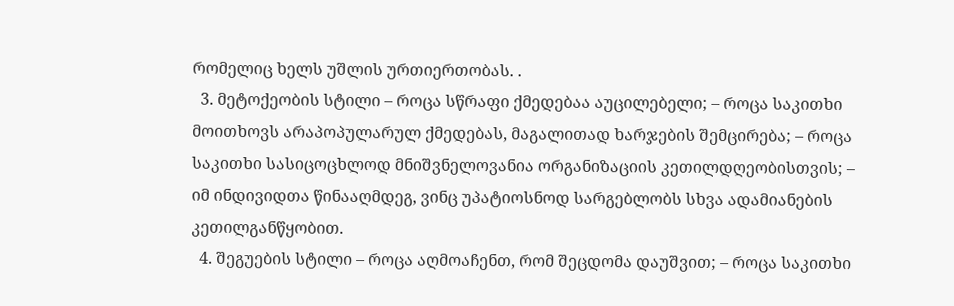რომელიც ხელს უშლის ურთიერთობას. .
  3. მეტოქეობის სტილი – როცა სწრაფი ქმედებაა აუცილებელი; – როცა საკითხი მოითხოვს არაპოპულარულ ქმედებას, მაგალითად ხარჯების შემცირება; – როცა საკითხი სასიცოცხლოდ მნიშვნელოვანია ორგანიზაციის კეთილდღეობისთვის; –  იმ ინდივიდთა წინააღმდეგ, ვინც უპატიოსნოდ სარგებლობს სხვა ადამიანების კეთილგანწყობით.
  4. შეგუების სტილი – როცა აღმოაჩენთ, რომ შეცდომა დაუშვით; – როცა საკითხი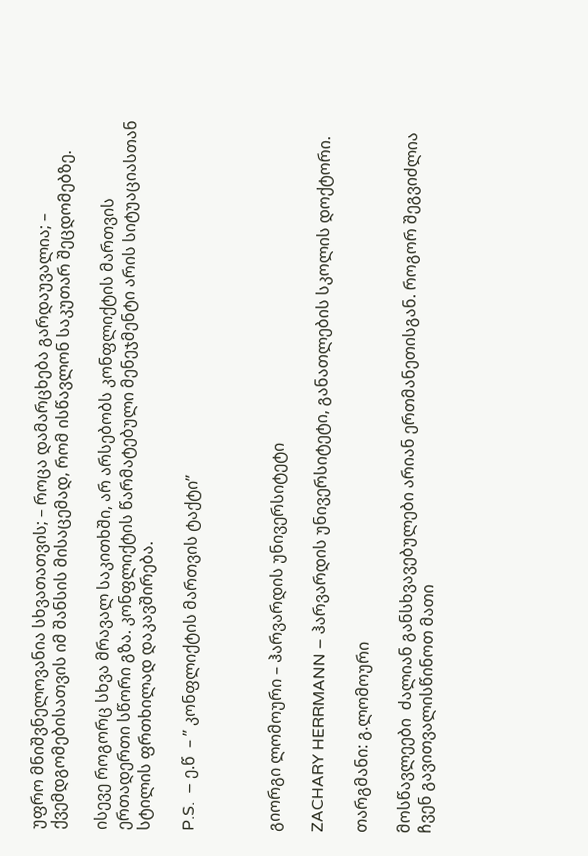უფრო მნიშვნელოვანია სხვათათვის; – როცა დამარცხება გარდაუვალია; – ქვემდგომებისათვის იმ შანსის მისაცემად, რომ ისწავლონ საკუთარ შეცდომებზე.

ისევე როგორც სხვა მრავალ საკითხში, არ არსებობს კონფლიქტის მართვის ერთადერთი სწორი გზა. კონფლიქტის წარმატებული მენეჯმენტი არის სიტუაციასთან სტილის ფრთხილად დაკავშირება.

P.S.  – ე.წ  – ” კონფლიქტის მართვის ტაქტი”



გიორგი ლომოური – ჰარვარდის უნივერსიტეტი

ZACHARY HERRMANN – ჰარვარდის უნივერსიტეტი, განათლების სკოლის დოქტორი.

თარგმანი: გ.ლომოური

მოსწავლეები  ძალიან განსხვავებულები არიან ერთმანეთისგან. როგორ შეგვიძლია ჩვენ გავითვალისწინოთ მათი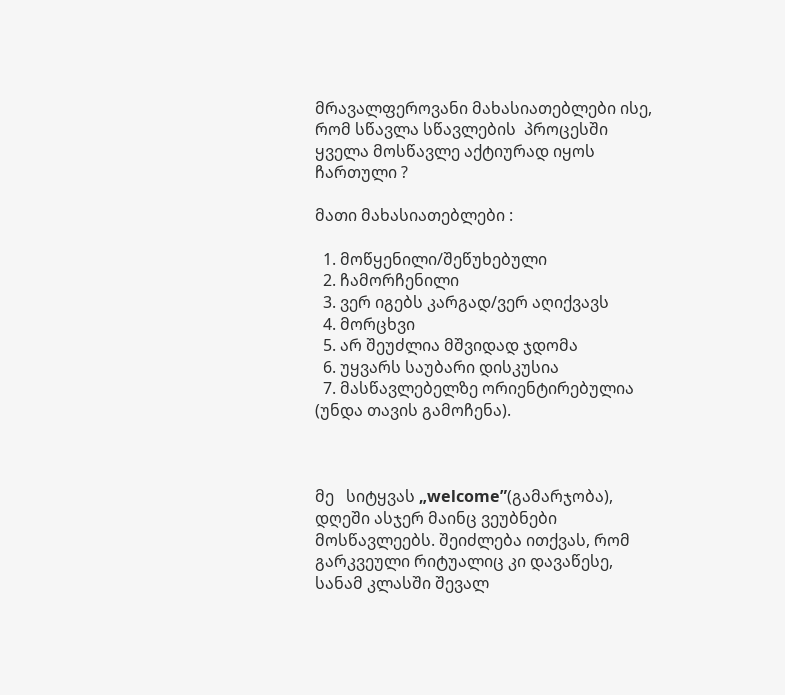მრავალფეროვანი მახასიათებლები ისე, რომ სწავლა სწავლების  პროცესში ყველა მოსწავლე აქტიურად იყოს ჩართული ?

მათი მახასიათებლები :

  1. მოწყენილი/შეწუხებული
  2. ჩამორჩენილი
  3. ვერ იგებს კარგად/ვერ აღიქვავს
  4. მორცხვი
  5. არ შეუძლია მშვიდად ჯდომა
  6. უყვარს საუბარი დისკუსია
  7. მასწავლებელზე ორიენტირებულია (უნდა თავის გამოჩენა).



მე   სიტყვას „welcome”(გამარჯობა), დღეში ასჯერ მაინც ვეუბნები  მოსწავლეებს. შეიძლება ითქვას, რომ გარკვეული რიტუალიც კი დავაწესე,  სანამ კლასში შევალ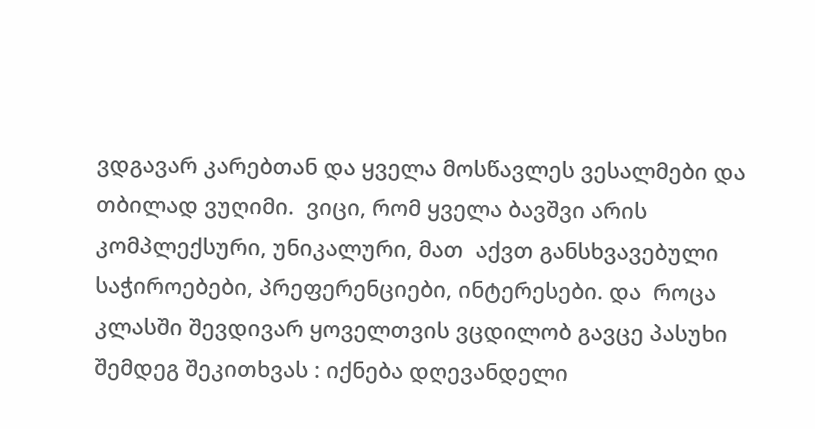ვდგავარ კარებთან და ყველა მოსწავლეს ვესალმები და თბილად ვუღიმი.  ვიცი, რომ ყველა ბავშვი არის კომპლექსური, უნიკალური, მათ  აქვთ განსხვავებული საჭიროებები, პრეფერენციები, ინტერესები. და  როცა კლასში შევდივარ ყოველთვის ვცდილობ გავცე პასუხი შემდეგ შეკითხვას : იქნება დღევანდელი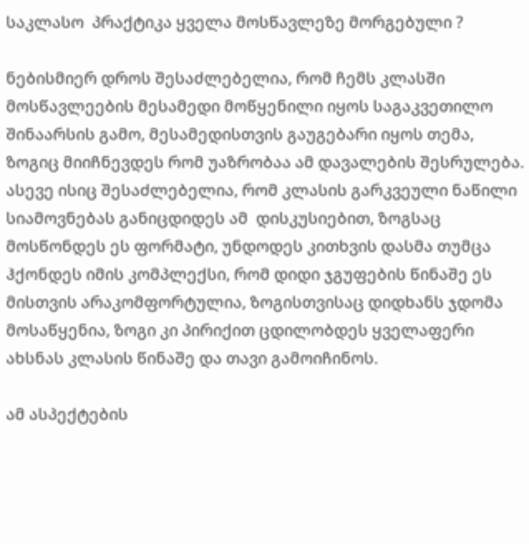საკლასო  პრაქტიკა ყველა მოსწავლეზე მორგებული ?

ნებისმიერ დროს შესაძლებელია, რომ ჩემს კლასში მოსწავლეების მესამედი მოწყენილი იყოს საგაკვეთილო შინაარსის გამო, მესამედისთვის გაუგებარი იყოს თემა, ზოგიც მიიჩნევდეს რომ უაზრობაა ამ დავალების შესრულება. ასევე ისიც შესაძლებელია, რომ კლასის გარკვეული ნაწილი სიამოვნებას განიცდიდეს ამ  დისკუსიებით, ზოგსაც მოსწონდეს ეს ფორმატი, უნდოდეს კითხვის დასმა თუმცა ჰქონდეს იმის კომპლექსი, რომ დიდი ჯგუფების წინაშე ეს მისთვის არაკომფორტულია, ზოგისთვისაც დიდხანს ჯდომა მოსაწყენია, ზოგი კი პირიქით ცდილობდეს ყველაფერი ახსნას კლასის წინაშე და თავი გამოიჩინოს.

ამ ასპექტების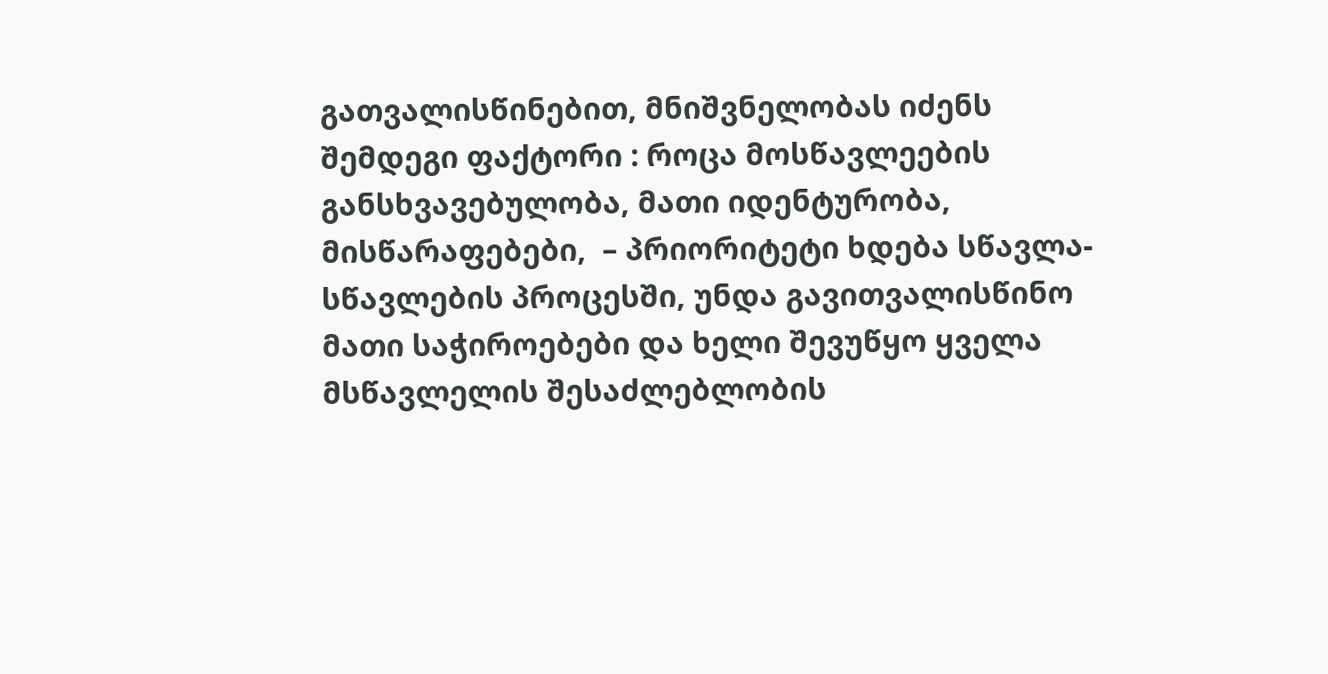გათვალისწინებით, მნიშვნელობას იძენს შემდეგი ფაქტორი : როცა მოსწავლეების განსხვავებულობა, მათი იდენტურობა, მისწარაფებები,  – პრიორიტეტი ხდება სწავლა-სწავლების პროცესში, უნდა გავითვალისწინო მათი საჭიროებები და ხელი შევუწყო ყველა მსწავლელის შესაძლებლობის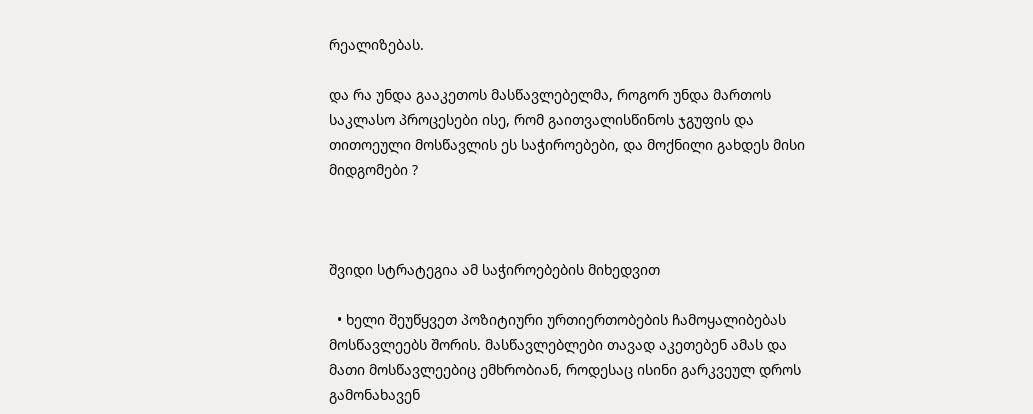რეალიზებას.

და რა უნდა გააკეთოს მასწავლებელმა, როგორ უნდა მართოს საკლასო პროცესები ისე, რომ გაითვალისწინოს ჯგუფის და თითოეული მოსწავლის ეს საჭიროებები, და მოქნილი გახდეს მისი მიდგომები ?



შვიდი სტრატეგია ამ საჭიროებების მიხედვით

  • ხელი შეუწყვეთ პოზიტიური ურთიერთობების ჩამოყალიბებას მოსწავლეებს შორის. მასწავლებლები თავად აკეთებენ ამას და მათი მოსწავლეებიც ემხრობიან, როდესაც ისინი გარკვეულ დროს გამონახავენ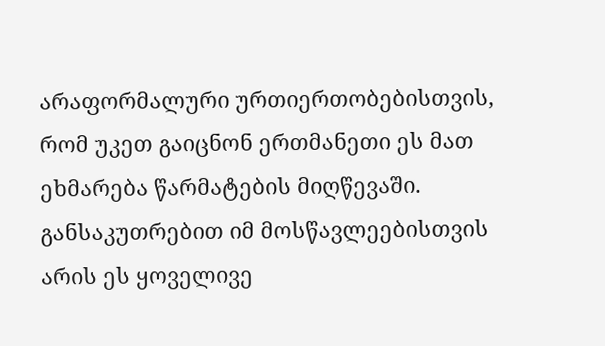არაფორმალური ურთიერთობებისთვის, რომ უკეთ გაიცნონ ერთმანეთი ეს მათ ეხმარება წარმატების მიღწევაში. განსაკუთრებით იმ მოსწავლეებისთვის არის ეს ყოველივე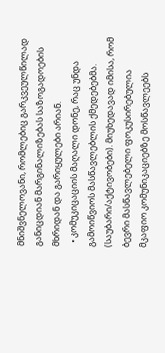მნიშვნელოვანი, რომლებიც გარკვეულწილად განიცდიან მარგინალიზებას საზოგადოების მხრიდან და გარიყულები არიან.
  • კომუკიცაციის მაღალი დონე, რაც უნდა გამოიწვიოს მასწავლებლის ქმედებებმა. (საუბარი/აქტივობები). მიუხედავად იმისა, რომ ბევრი მასწავლებელი ფოკუსირებულია მკაფიო კომუნიკაციებზე მოსწავლეებს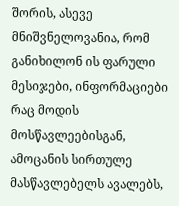შორის, ასევე მნიშვნელოვანია, რომ განიხილონ ის ფარული მესიჯები, ინფორმაციები რაც მოდის მოსწავლეებისგან, ამოცანის სირთულე მასწავლებელს ავალებს,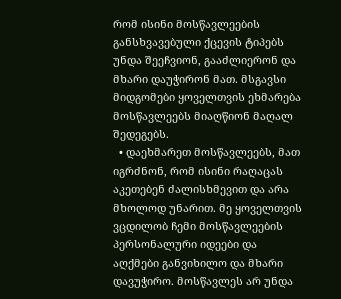რომ ისინი მოსწავლეების განსხვავებული ქცევის ტიპებს უნდა შეეჩვიონ, გააძლიერონ და მხარი დაუჭირონ მათ. მსგავსი მიდგომები ყოველთვის ეხმარება მოსწავლეებს მიაღწიონ მაღალ შედეგებს.
  • დაეხმარეთ მოსწავლეებს, მათ იგრძნონ, რომ ისინი რაღაცას აკეთებენ ძალისხმევით და არა მხოლოდ უნარით. მე ყოველთვის ვცდილობ ჩემი მოსწავლეების პერსონალური იდეები და აღქმები განვიხილო და მხარი დავუჭირო. მოსწავლეს არ უნდა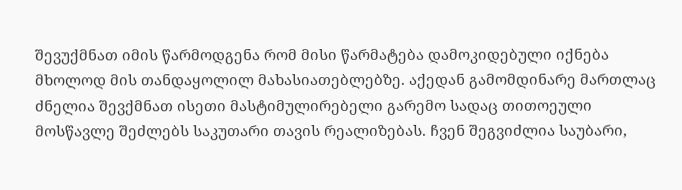შევუქმნათ იმის წარმოდგენა რომ მისი წარმატება დამოკიდებული იქნება მხოლოდ მის თანდაყოლილ მახასიათებლებზე. აქედან გამომდინარე მართლაც ძნელია შევქმნათ ისეთი მასტიმულირებელი გარემო სადაც თითოეული მოსწავლე შეძლებს საკუთარი თავის რეალიზებას. ჩვენ შეგვიძლია საუბარი,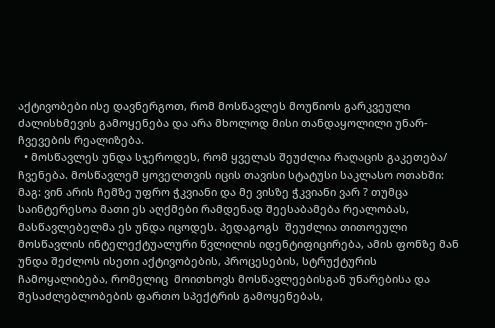აქტივობები ისე დავნერგოთ, რომ მოსწავლეს მოუწიოს გარკვეული ძალისხმევის გამოყენება და არა მხოლოდ მისი თანდაყოლილი უნარ-ჩვევების რეალიზება.
  • მოსწავლეს უნდა სჯეროდეს, რომ ყველას შეუძლია რაღაცის გაკეთება/ ჩვენება. მოსწავლემ ყოველთვის იცის თავისი სტატუსი საკლასო ოთახში: მაგ: ვინ არის ჩემზე უფრო ჭკვიანი და მე ვისზე ჭკვიანი ვარ ? თუმცა საინტერესოა მათი ეს აღქმები რამდენად შეესაბამება რეალობას, მასწავლებელმა ეს უნდა იცოდეს. პედაგოგს  შეუძლია თითოეული მოსწავლის ინტელექტუალური წვლილის იდენტიფიცირება, ამის ფონზე მან უნდა შეძლოს ისეთი აქტივობების, პროცესების, სტრუქტურის ჩამოყალიბება, რომელიც  მოითხოვს მოსწავლეებისგან უნარებისა და შესაძლებლობების ფართო სპექტრის გამოყენებას,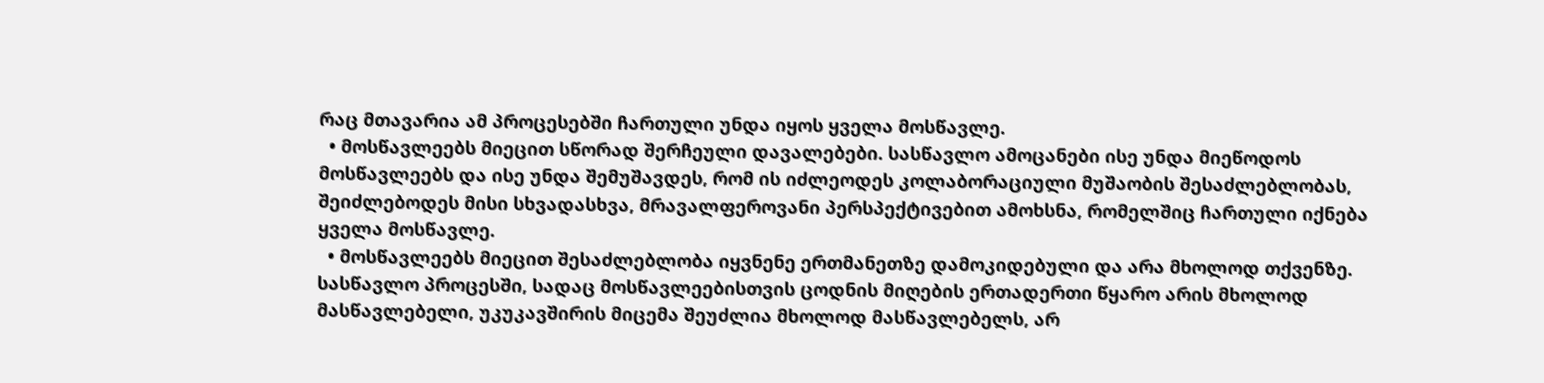რაც მთავარია ამ პროცესებში ჩართული უნდა იყოს ყველა მოსწავლე.
  • მოსწავლეებს მიეცით სწორად შერჩეული დავალებები. სასწავლო ამოცანები ისე უნდა მიეწოდოს მოსწავლეებს და ისე უნდა შემუშავდეს, რომ ის იძლეოდეს კოლაბორაციული მუშაობის შესაძლებლობას, შეიძლებოდეს მისი სხვადასხვა, მრავალფეროვანი პერსპექტივებით ამოხსნა, რომელშიც ჩართული იქნება ყველა მოსწავლე.
  • მოსწავლეებს მიეცით შესაძლებლობა იყვნენე ერთმანეთზე დამოკიდებული და არა მხოლოდ თქვენზე. სასწავლო პროცესში, სადაც მოსწავლეებისთვის ცოდნის მიღების ერთადერთი წყარო არის მხოლოდ მასწავლებელი, უკუკავშირის მიცემა შეუძლია მხოლოდ მასწავლებელს, არ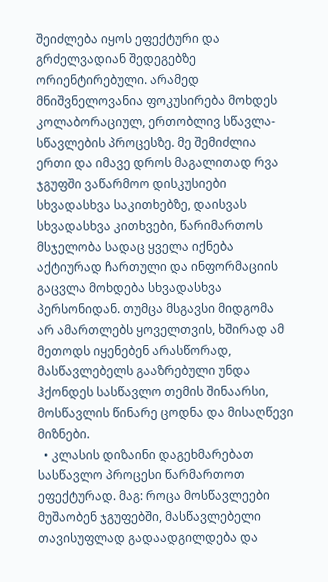შეიძლება იყოს ეფექტური და გრძელვადიან შედეგებზე ორიენტირებული. არამედ მნიშვნელოვანია ფოკუსირება მოხდეს კოლაბორაციულ, ერთობლივ სწავლა-სწავლების პროცესზე. მე შემიძლია ერთი და იმავე დროს მაგალითად რვა ჯგუფში ვაწარმოო დისკუსიები სხვადასხვა საკითხებზე, დაისვას სხვადასხვა კითხვები, წარიმართოს მსჯელობა სადაც ყველა იქნება აქტიურად ჩართული და ინფორმაციის გაცვლა მოხდება სხვადასხვა პერსონიდან. თუმცა მსგავსი მიდგომა არ ამართლებს ყოველთვის, ხშირად ამ მეთოდს იყენებენ არასწორად, მასწავლებელს გააზრებული უნდა ჰქონდეს სასწავლო თემის შინაარსი, მოსწავლის წინარე ცოდნა და მისაღწევი მიზნები.
  • კლასის დიზაინი დაგეხმარებათ სასწავლო პროცესი წარმართოთ ეფექტურად. მაგ: როცა მოსწავლეები მუშაობენ ჯგუფებში, მასწავლებელი თავისუფლად გადაადგილდება და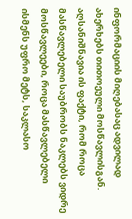ინფორმაციის მიღებასაც ადვილად ახერხებს თითოეული მოსწავლისგან. აღსანიშნავია ის ფაქტი, რომ როცა მასწავლებელი საუბრობს ნაკლებს ვიდრე მოსწავლეები, როცა მასწავლებელი ისმენს უფრო მეტს, საკლასო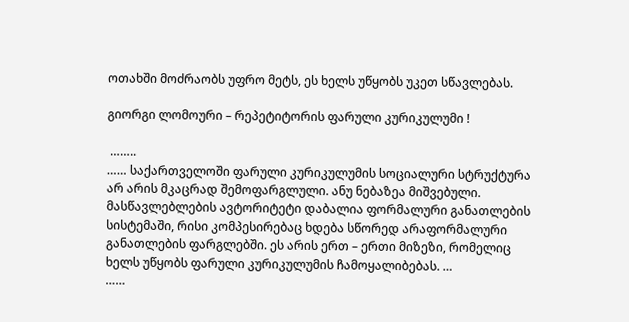ოთახში მოძრაობს უფრო მეტს, ეს ხელს უწყობს უკეთ სწავლებას.

გიორგი ლომოური – რეპეტიტორის ფარული კურიკულუმი !

 ……..
…… საქართველოში ფარული კურიკულუმის სოციალური სტრუქტურა არ არის მკაცრად შემოფარგლული. ანუ ნებაზეა მიშვებული. მასწავლებლების ავტორიტეტი დაბალია ფორმალური განათლების სისტემაში, რისი კომპესირებაც ხდება სწორედ არაფორმალური განათლების ფარგლებში. ეს არის ერთ – ერთი მიზეზი, რომელიც ხელს უწყობს ფარული კურიკულუმის ჩამოყალიბებას. …
……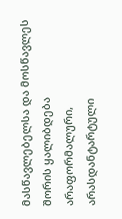მასწავლებელსა და მოსწავლეს შორის ყალიბდება არაფორმალური, არასდანტარტული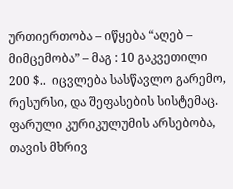ურთიერთობა – იწყება “აღებ – მიმცემობა” – მაგ : 10 გაკვეთილი 200 $..  იცვლება სასწავლო გარემო, რესურსი, და შეფასების სისტემაც. ფარული კურიკულუმის არსებობა, თავის მხრივ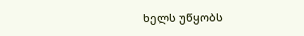ხელს უწყობს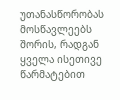უთანასწორობას მოსწავლეებს შორის, რადგან ყველა ისეთივე წარმატებით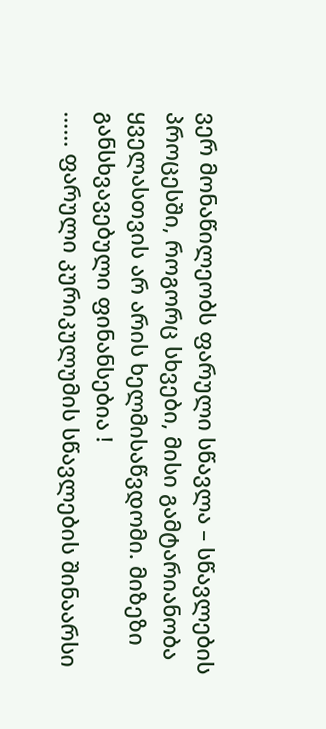ვერ მონაწილეობს ფარული სწავლა – სწავლების პროცესში, როგორც სხვები, მისი გამტარიანობა ყველასთვის არ არის ხელმისაწვდომი. მიზეზი განსხვავებული ფინანსებია !
…… ფარული კურიკულუმის სწავლების შინაარსი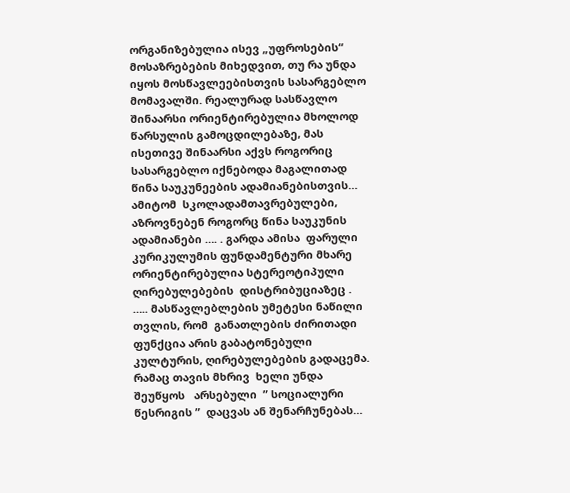ორგანიზებულია ისევ „უფროსების“ მოსაზრებების მიხედვით, თუ რა უნდა იყოს მოსწავლეებისთვის სასარგებლო მომავალში. რეალურად სასწავლო შინაარსი ორიენტირებულია მხოლოდ წარსულის გამოცდილებაზე, მას ისეთივე შინაარსი აქვს როგორიც სასარგებლო იქნებოდა მაგალითად წინა საუკუნეების ადამიანებისთვის… ამიტომ  სკოლადამთავრებულები, აზროვნებენ როგორც წინა საუკუნის ადამიანები …. . გარდა ამისა  ფარული კურიკულუმის ფუნდამენტური მხარე ორიენტირებულია სტერეოტიპული  ღირებულებების  დისტრიბუციაზეც .
….. მასწავლებლების უმეტესი ნაწილი თვლის, რომ  განათლების ძირითადი ფუნქცია არის გაბატონებული კულტურის, ღირებულებების გადაცემა. რამაც თავის მხრივ  ხელი უნდა შეუწყოს   არსებული  ” სოციალური წესრიგის ”  დაცვას ან შენარჩუნებას…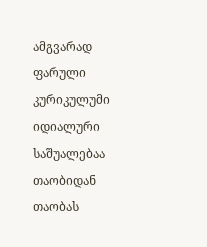ამგვარად  ფარული კურიკულუმი იდიალური საშუალებაა თაობიდან თაობას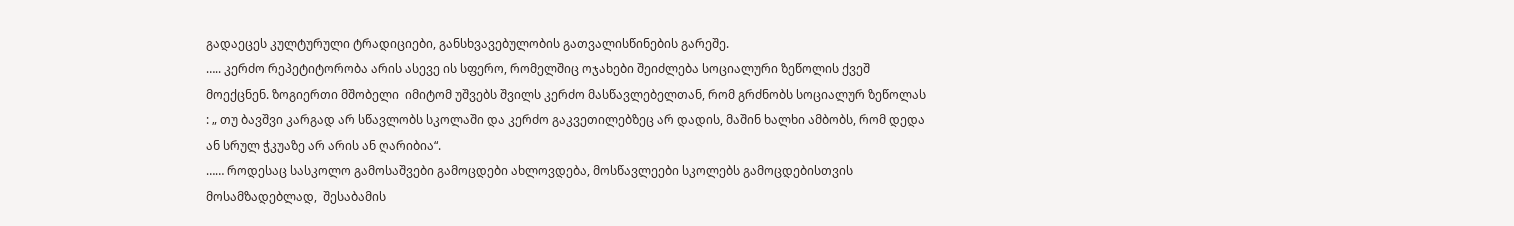გადაეცეს კულტურული ტრადიციები, განსხვავებულობის გათვალისწინების გარეშე.
….. კერძო რეპეტიტორობა არის ასევე ის სფერო, რომელშიც ოჯახები შეიძლება სოციალური ზეწოლის ქვეშ  მოექცნენ. ზოგიერთი მშობელი  იმიტომ უშვებს შვილს კერძო მასწავლებელთან, რომ გრძნობს სოციალურ ზეწოლას : „ თუ ბავშვი კარგად არ სწავლობს სკოლაში და კერძო გაკვეთილებზეც არ დადის, მაშინ ხალხი ამბობს, რომ დედა ან სრულ ჭკუაზე არ არის ან ღარიბია“.
…… როდესაც სასკოლო გამოსაშვები გამოცდები ახლოვდება, მოსწავლეები სკოლებს გამოცდებისთვის მოსამზადებლად,  შესაბამის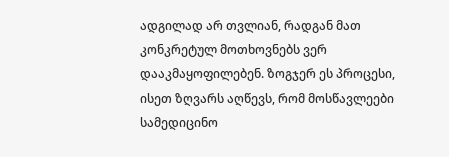ადგილად არ თვლიან, რადგან მათ კონკრეტულ მოთხოვნებს ვერ დააკმაყოფილებენ. ზოგჯერ ეს პროცესი, ისეთ ზღვარს აღწევს, რომ მოსწავლეები სამედიცინო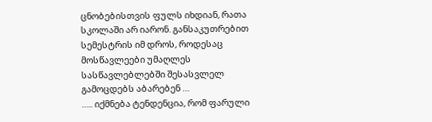ცნობებისთვის ფულს იხდიან, რათა სკოლაში არ იარონ. განსაკუთრებით სემესტრის იმ დროს, როდესაც მოსწავლეები უმაღლეს სასწავლებლებში შესასვლელ გამოცდებს აბარებენ …
….. იქმნება ტენდენცია, რომ ფარული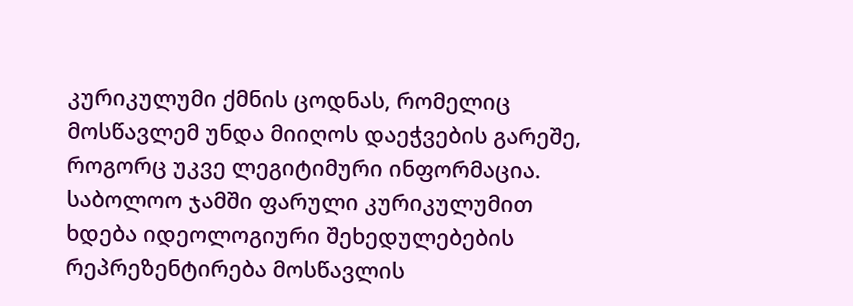კურიკულუმი ქმნის ცოდნას, რომელიც მოსწავლემ უნდა მიიღოს დაეჭვების გარეშე, როგორც უკვე ლეგიტიმური ინფორმაცია. საბოლოო ჯამში ფარული კურიკულუმით ხდება იდეოლოგიური შეხედულებების რეპრეზენტირება მოსწავლის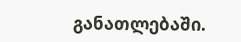განათლებაში.